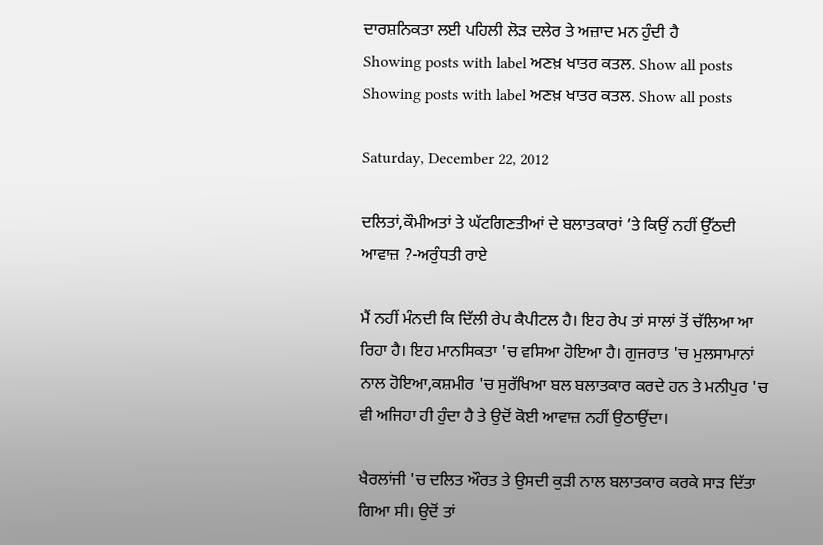ਦਾਰਸ਼ਨਿਕਤਾ ਲਈ ਪਹਿਲੀ ਲੋੜ ਦਲੇਰ ਤੇ ਅਜ਼ਾਦ ਮਨ ਹੁੰਦੀ ਹੈ
Showing posts with label ਅਣਖ਼ ਖਾਤਰ ਕਤਲ. Show all posts
Showing posts with label ਅਣਖ਼ ਖਾਤਰ ਕਤਲ. Show all posts

Saturday, December 22, 2012

ਦਲਿਤਾਂ,ਕੌਮੀਅਤਾਂ ਤੇ ਘੱਟਗਿਣਤੀਆਂ ਦੇ ਬਲਾਤਕਾਰਾਂ ’ਤੇ ਕਿਉਂ ਨਹੀਂ ਉੱਠਦੀ ਆਵਾਜ਼ ?-ਅਰੁੰਧਤੀ ਰਾਏ

ਮੈਂ ਨਹੀਂ ਮੰਨਦੀ ਕਿ ਦਿੱਲੀ ਰੇਪ ਕੈਪੀਟਲ ਹੈ। ਇਹ ਰੇਪ ਤਾਂ ਸਾਲਾਂ ਤੋਂ ਚੱਲਿਆ ਆ ਰਿਹਾ ਹੈ। ਇਹ ਮਾਨਸਿਕਤਾ 'ਚ ਵਸਿਆ ਹੋਇਆ ਹੈ। ਗੁਜਰਾਤ 'ਚ ਮੁਲਸਾਮਾਨਾਂ ਨਾਲ ਹੋਇਆ,ਕਸ਼ਮੀਰ 'ਚ ਸੁਰੱਖਿਆ ਬਲ ਬਲਾਤਕਾਰ ਕਰਦੇ ਹਨ ਤੇ ਮਨੀਪੁਰ 'ਚ ਵੀ ਅਜਿਹਾ ਹੀ ਹੁੰਦਾ ਹੈ ਤੇ ਉਦੋਂ ਕੋਈ ਆਵਾਜ਼ ਨਹੀਂ ਉਠਾਉਂਦਾ।

ਖੈਰਲਾਂਜੀ 'ਚ ਦਲਿਤ ਔਰਤ ਤੇ ਉਸਦੀ ਕੁੜੀ ਨਾਲ ਬਲਾਤਕਾਰ ਕਰਕੇ ਸਾੜ ਦਿੱਤਾ ਗਿਆ ਸੀ। ਉਦੋਂ ਤਾਂ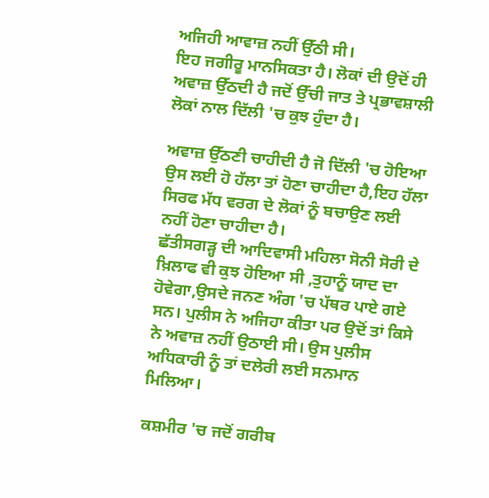ਅਜਿਹੀ ਆਵਾਜ਼ ਨਹੀਂ ਉੱਠੀ ਸੀ।
ਇਹ ਜਗੀਰੂ ਮਾਨਸਿਕਤਾ ਹੈ। ਲੋਕਾਂ ਦੀ ਉਦੋਂ ਹੀ ਅਵਾਜ਼ ਉੱਠਦੀ ਹੈ ਜਦੋਂ ਉੱਚੀ ਜਾਤ ਤੇ ਪ੍ਰਭਾਵਸ਼ਾਲੀ ਲੋਕਾਂ ਨਾਲ ਦਿੱਲੀ 'ਚ ਕੁਝ ਹੁੰਦਾ ਹੈ।

ਅਵਾਜ਼ ਉੱਠਣੀ ਚਾਹੀਦੀ ਹੈ ਜੋ ਦਿੱਲੀ 'ਚ ਹੋਇਆ ਉਸ ਲਈ ਹੋ ਹੱਲਾ ਤਾਂ ਹੋਣਾ ਚਾਹੀਦਾ ਹੈ,ਇਹ ਹੱਲਾ ਸਿਰਫ ਮੱਧ ਵਰਗ ਦੇ ਲੋਕਾਂ ਨੂੰ ਬਚਾਉਣ ਲਈ ਨਹੀਂ ਹੋਣਾ ਚਾਹੀਦਾ ਹੈ।
ਛੱਤੀਸਗੜ੍ਹ ਦੀ ਆਦਿਵਾਸੀ ਮਹਿਲਾ ਸੋਨੀ ਸੋਰੀ ਦੇ ਖ਼ਿਲਾਫ ਵੀ ਕੁਝ ਹੋਇਆ ਸੀ ,ਤੁਹਾਨੂੰ ਯਾਦ ਦਾ ਹੋਵੇਗਾ,ਉਸਦੇ ਜਨਣ ਅੰਗ 'ਚ ਪੱਥਰ ਪਾਏ ਗਏ ਸਨ। ਪੁਲੀਸ ਨੇ ਅਜਿਹਾ ਕੀਤਾ ਪਰ ਉਦੋਂ ਤਾਂ ਕਿਸੇ ਨੇ ਅਵਾਜ਼ ਨਹੀਂ ਉਠਾਈ ਸੀ। ਉਸ ਪੁਲੀਸ ਅਧਿਕਾਰੀ ਨੂੰ ਤਾਂ ਦਲੇਰੀ ਲਈ ਸਨਮਾਨ ਮਿਲਿਆ।

ਕਸ਼ਮੀਰ 'ਚ ਜਦੋਂ ਗਰੀਬ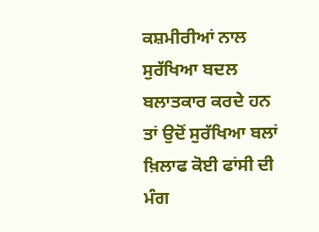ਕਸ਼ਮੀਰੀਆਂ ਨਾਲ ਸੁਰੱਖਿਆ ਬਦਲ ਬਲਾਤਕਾਰ ਕਰਦੇ ਹਨ ਤਾਂ ਉਦੋਂ ਸੁਰੱਖਿਆ ਬਲਾਂ ਖ਼ਿਲਾਫ ਕੋਈ ਫਾਂਸੀ ਦੀ ਮੰਗ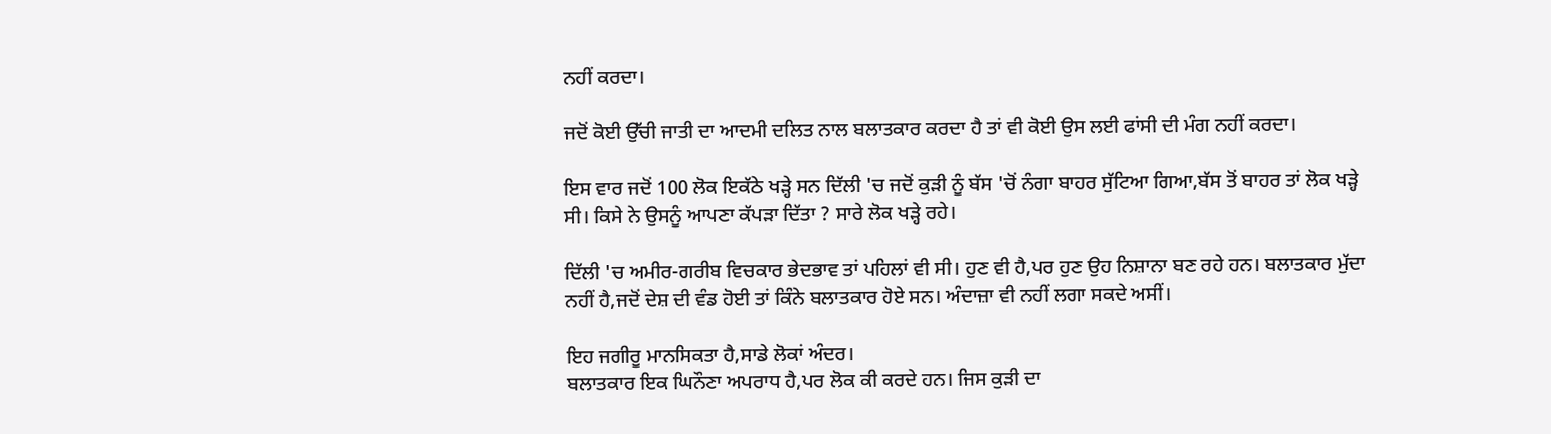ਨਹੀਂ ਕਰਦਾ।

ਜਦੋਂ ਕੋਈ ਉੱਚੀ ਜਾਤੀ ਦਾ ਆਦਮੀ ਦਲਿਤ ਨਾਲ ਬਲਾਤਕਾਰ ਕਰਦਾ ਹੈ ਤਾਂ ਵੀ ਕੋਈ ਉਸ ਲਈ ਫਾਂਸੀ ਦੀ ਮੰਗ ਨਹੀਂ ਕਰਦਾ।

ਇਸ ਵਾਰ ਜਦੋਂ 100 ਲੋਕ ਇਕੱਠੇ ਖੜ੍ਹੇ ਸਨ ਦਿੱਲੀ 'ਚ ਜਦੋਂ ਕੁੜੀ ਨੂੰ ਬੱਸ 'ਚੋਂ ਨੰਗਾ ਬਾਹਰ ਸੁੱਟਿਆ ਗਿਆ,ਬੱਸ ਤੋਂ ਬਾਹਰ ਤਾਂ ਲੋਕ ਖੜ੍ਹੇ ਸੀ। ਕਿਸੇ ਨੇ ਉਸਨੂੰ ਆਪਣਾ ਕੱਪੜਾ ਦਿੱਤਾ ? ਸਾਰੇ ਲੋਕ ਖੜ੍ਹੇ ਰਹੇ।

ਦਿੱਲੀ 'ਚ ਅਮੀਰ-ਗਰੀਬ ਵਿਚਕਾਰ ਭੇਦਭਾਵ ਤਾਂ ਪਹਿਲਾਂ ਵੀ ਸੀ। ਹੁਣ ਵੀ ਹੈ,ਪਰ ਹੁਣ ਉਹ ਨਿਸ਼ਾਨਾ ਬਣ ਰਹੇ ਹਨ। ਬਲਾਤਕਾਰ ਮੁੱਦਾ ਨਹੀਂ ਹੈ,ਜਦੋਂ ਦੇਸ਼ ਦੀ ਵੰਡ ਹੋਈ ਤਾਂ ਕਿੰਨੇ ਬਲਾਤਕਾਰ ਹੋਏ ਸਨ। ਅੰਦਾਜ਼ਾ ਵੀ ਨਹੀਂ ਲਗਾ ਸਕਦੇ ਅਸੀਂ।

ਇਹ ਜਗੀਰੂ ਮਾਨਸਿਕਤਾ ਹੈ,ਸਾਡੇ ਲੋਕਾਂ ਅੰਦਰ।
ਬਲਾਤਕਾਰ ਇਕ ਘਿਨੌਣਾ ਅਪਰਾਧ ਹੈ,ਪਰ ਲੋਕ ਕੀ ਕਰਦੇ ਹਨ। ਜਿਸ ਕੁੜੀ ਦਾ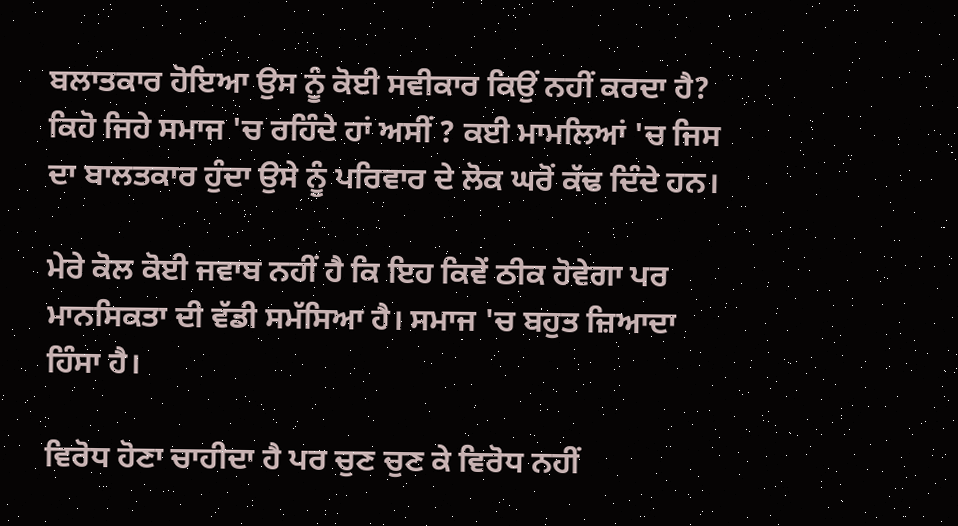ਬਲਾਤਕਾਰ ਹੋਇਆ ਉਸ ਨੂੰ ਕੋਈ ਸਵੀਕਾਰ ਕਿਉਂ ਨਹੀਂ ਕਰਦਾ ਹੈ? ਕਿਹੋ ਜਿਹੇ ਸਮਾਜ 'ਚ ਰਹਿੰਦੇ ਹਾਂ ਅਸੀਂ ? ਕਈ ਮਾਮਲਿਆਂ 'ਚ ਜਿਸ ਦਾ ਬਾਲਤਕਾਰ ਹੁੰਦਾ ਉਸੇ ਨੂੰ ਪਰਿਵਾਰ ਦੇ ਲੋਕ ਘਰੋਂ ਕੱਢ ਦਿੰਦੇ ਹਨ।

ਮੇਰੇ ਕੋਲ ਕੋਈ ਜਵਾਬ ਨਹੀਂ ਹੈ ਕਿ ਇਹ ਕਿਵੇਂ ਠੀਕ ਹੋਵੇਗਾ ਪਰ ਮਾਨਸਿਕਤਾ ਦੀ ਵੱਡੀ ਸਮੱਸਿਆ ਹੈ। ਸਮਾਜ 'ਚ ਬਹੁਤ ਜ਼ਿਆਦਾ ਹਿੰਸਾ ਹੈ।

ਵਿਰੋਧ ਹੋਣਾ ਚਾਹੀਦਾ ਹੈ ਪਰ ਚੁਣ ਚੁਣ ਕੇ ਵਿਰੋਧ ਨਹੀਂ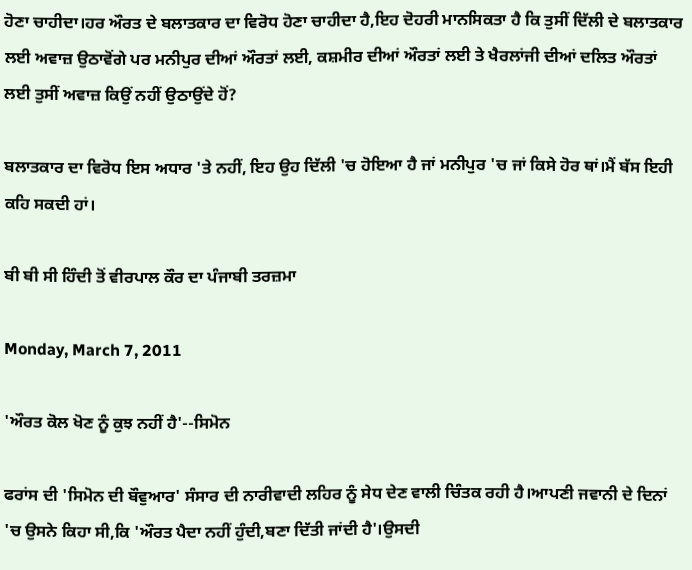ਹੋਣਾ ਚਾਹੀਦਾ।ਹਰ ਔਰਤ ਦੇ ਬਲਾਤਕਾਰ ਦਾ ਵਿਰੋਧ ਹੋਣਾ ਚਾਹੀਦਾ ਹੈ,ਇਹ ਦੋਹਰੀ ਮਾਨਸਿਕਤਾ ਹੈ ਕਿ ਤੁਸੀਂ ਦਿੱਲੀ ਦੇ ਬਲਾਤਕਾਰ ਲਈ ਅਵਾਜ਼ ਉਠਾਵੋਂਗੇ ਪਰ ਮਨੀਪੁਰ ਦੀਆਂ ਔਰਤਾਂ ਲਈ, ਕਸ਼ਮੀਰ ਦੀਆਂ ਔਰਤਾਂ ਲਈ ਤੇ ਖੈਰਲਾਂਜੀ ਦੀਆਂ ਦਲਿਤ ਔਰਤਾਂ ਲਈ ਤੁਸੀਂ ਅਵਾਜ਼ ਕਿਉਂ ਨਹੀਂ ਉਠਾਉਂਦੇ ਹੋਂ?

ਬਲਾਤਕਾਰ ਦਾ ਵਿਰੋਧ ਇਸ ਅਧਾਰ 'ਤੇ ਨਹੀਂ, ਇਹ ਉਹ ਦਿੱਲੀ 'ਚ ਹੋਇਆ ਹੈ ਜਾਂ ਮਨੀਪੁਰ 'ਚ ਜਾਂ ਕਿਸੇ ਹੋਰ ਥਾਂ।ਮੈਂ ਬੱਸ ਇਹੀ ਕਹਿ ਸਕਦੀ ਹਾਂ।

ਬੀ ਬੀ ਸੀ ਹਿੰਦੀ ਤੋਂ ਵੀਰਪਾਲ ਕੌਰ ਦਾ ਪੰਜਾਬੀ ਤਰਜ਼ਮਾ

Monday, March 7, 2011

'ਔਰਤ ਕੋਲ ਖੋਣ ਨੂੰ ਕੁਝ ਨਹੀਂ ਹੈ'--ਸਿਮੋਨ

ਫਰਾਂਸ ਦੀ 'ਸਿਮੋਨ ਦੀ ਬੌਵੁਆਰ' ਸੰਸਾਰ ਦੀ ਨਾਰੀਵਾਦੀ ਲਹਿਰ ਨੂੰ ਸੇਧ ਦੇਣ ਵਾਲੀ ਚਿੰਤਕ ਰਹੀ ਹੈ।ਆਪਣੀ ਜਵਾਨੀ ਦੇ ਦਿਨਾਂ 'ਚ ਉਸਨੇ ਕਿਹਾ ਸੀ,ਕਿ 'ਔਰਤ ਪੈਦਾ ਨਹੀਂ ਹੁੰਦੀ,ਬਣਾ ਦਿੱਤੀ ਜਾਂਦੀ ਹੈ'।ਉਸਦੀ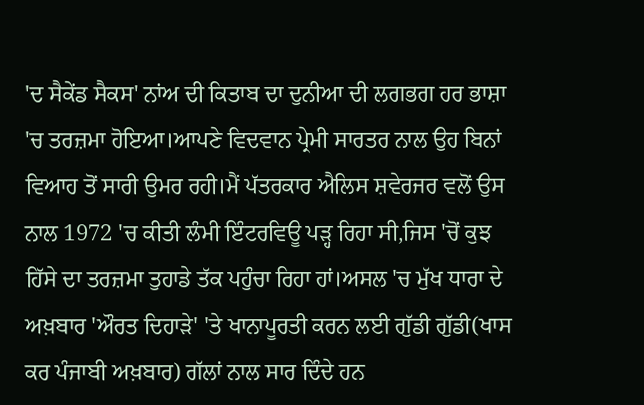'ਦ ਸੈਕੇਂਡ ਸੈਕਸ' ਨਾਂਅ ਦੀ ਕਿਤਾਬ ਦਾ ਦੁਨੀਆ ਦੀ ਲਗਭਗ ਹਰ ਭਾਸ਼ਾ 'ਚ ਤਰਜ਼ਮਾ ਹੋਇਆ।ਆਪਣੇ ਵਿਦਵਾਨ ਪ੍ਰੇਮੀ ਸਾਰਤਰ ਨਾਲ ਉਹ ਬਿਨਾਂ ਵਿਆਹ ਤੋਂ ਸਾਰੀ ਉਮਰ ਰਹੀ।ਮੈਂ ਪੱਤਰਕਾਰ ਐਲਿਸ ਸ਼ਵੇਰਜਰ ਵਲੋਂ ਉਸ ਨਾਲ 1972 'ਚ ਕੀਤੀ ਲੰਮੀ ਇੰਟਰਵਿਊ ਪੜ੍ਹ ਰਿਹਾ ਸੀ,ਜਿਸ 'ਚੋਂ ਕੁਝ ਹਿੱਸੇ ਦਾ ਤਰਜ਼ਮਾ ਤੁਹਾਡੇ ਤੱਕ ਪਹੁੰਚਾ ਰਿਹਾ ਹਾਂ।ਅਸਲ 'ਚ ਮੁੱਖ ਧਾਰਾ ਦੇ ਅਖ਼ਬਾਰ 'ਔਰਤ ਦਿਹਾੜੇ' 'ਤੇ ਖਾਨਾਪੂਰਤੀ ਕਰਨ ਲਈ ਗੁੱਡੀ ਗੁੱਡੀ(ਖਾਸ ਕਰ ਪੰਜਾਬੀ ਅਖ਼ਬਾਰ) ਗੱਲਾਂ ਨਾਲ ਸਾਰ ਦਿੰਦੇ ਹਨ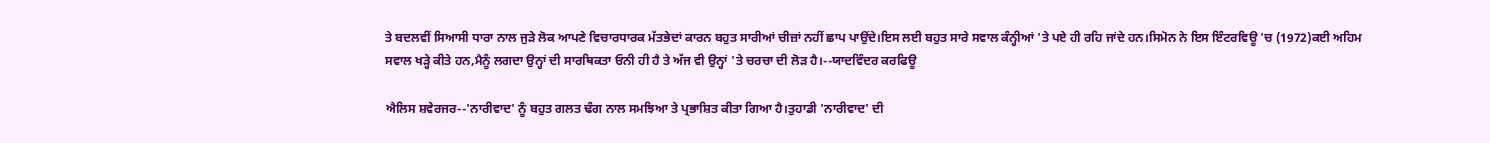ਤੇ ਬਦਲਵੀਂ ਸਿਆਸੀ ਧਾਰਾ ਨਾਲ ਜੁੜੇ ਲੋਕ ਆਪਣੇ ਵਿਚਾਰਧਾਰਕ ਮੱਤਭੇਦਾਂ ਕਾਰਨ ਬਹੁਤ ਸਾਰੀਆਂ ਚੀਜ਼ਾਂ ਨਹੀਂ ਛਾਪ ਪਾਉਂਦੇ।ਇਸ ਲਈ ਬਹੁਤ ਸਾਰੇ ਸਵਾਲ ਕੰਨ੍ਹੀਆਂ 'ਤੇ ਪਏ ਹੀ ਰਹਿ ਜਾਂਦੇ ਹਨ।ਸਿਮੋਨ ਨੇ ਇਸ ਇੰਟਰਵਿਊ 'ਚ (1972)ਕਈ ਅਹਿਮ ਸਵਾਲ ਖੜ੍ਹੇ ਕੀਤੇ ਹਨ,ਮੈਨੂੰ ਲਗਦਾ ਉਨ੍ਹਾਂ ਦੀ ਸਾਰਥਿਕਤਾ ਓਨੀ ਹੀ ਹੈ ਤੇ ਅੱਜ ਵੀ ਉਨ੍ਹਾਂ 'ਤੇ ਚਰਚਾ ਦੀ ਲੋੜ ਹੈ।--ਯਾਦਵਿੰਦਰ ਕਰਫਿਊ

ਐਲਿਸ ਸ਼ਵੇਰਜਰ--'ਨਾਰੀਵਾਦ' ਨੂੰ ਬਹੁਤ ਗਲਤ ਢੰਗ ਨਾਲ ਸਮਝਿਆ ਤੇ ਪ੍ਰਭਾਸ਼ਿਤ ਕੀਤਾ ਗਿਆ ਹੈ।ਤੁਹਾਡੀ 'ਨਾਰੀਵਾਦ' ਦੀ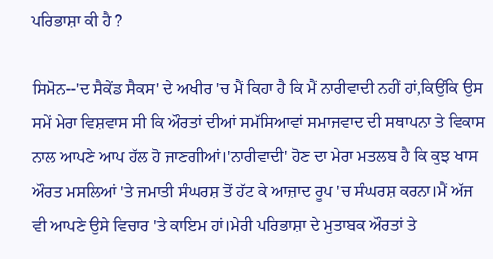ਪਰਿਭਾਸ਼ਾ ਕੀ ਹੈ ?

ਸਿਮੋਨ--'ਦ ਸੈਕੇਂਡ ਸੈਕਸ' ਦੇ ਅਖੀਰ 'ਚ ਮੈਂ ਕਿਹਾ ਹੈ ਕਿ ਮੈਂ ਨਾਰੀਵਾਦੀ ਨਹੀਂ ਹਾਂ,ਕਿਉਂਕਿ ਉਸ ਸਮੇਂ ਮੇਰਾ ਵਿਸ਼ਵਾਸ ਸੀ ਕਿ ਔਰਤਾਂ ਦੀਆਂ ਸਮੱਸਿਆਵਾਂ ਸਮਾਜਵਾਦ ਦੀ ਸਥਾਪਨਾ ਤੇ ਵਿਕਾਸ ਨਾਲ ਆਪਣੇ ਆਪ ਹੱਲ ਹੋ ਜਾਣਗੀਆਂ।'ਨਾਰੀਵਾਦੀ' ਹੋਣ ਦਾ ਮੇਰਾ ਮਤਲਬ ਹੈ ਕਿ ਕੁਝ ਖਾਸ ਔਰਤ ਮਸਲਿਆਂ 'ਤੇ ਜਮਾਤੀ ਸੰਘਰਸ਼ ਤੋਂ ਹੱਟ ਕੇ ਆਜ਼ਾਦ ਰੂਪ 'ਚ ਸੰਘਰਸ਼ ਕਰਨਾ।ਮੈਂ ਅੱਜ ਵੀ ਆਪਣੇ ਉਸੇ ਵਿਚਾਰ 'ਤੇ ਕਾਇਮ ਹਾਂ।ਮੇਰੀ ਪਰਿਭਾਸ਼ਾ ਦੇ ਮੁਤਾਬਕ ਔਰਤਾਂ ਤੇ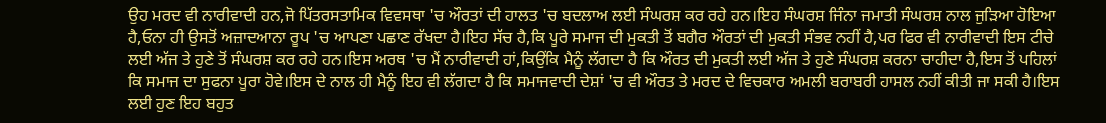ਉਹ ਮਰਦ ਵੀ ਨਾਰੀਵਾਦੀ ਹਨ,ਜੋ ਪਿੱਤਰਸਤਾਮਿਕ ਵਿਵਸਥਾ 'ਚ ਔਰਤਾਂ ਦੀ ਹਾਲਤ 'ਚ ਬਦਲਾਅ ਲਈ ਸੰਘਰਸ਼ ਕਰ ਰਹੇ ਹਨ।ਇਹ ਸੰਘਰਸ਼ ਜਿੰਨਾ ਜਮਾਤੀ ਸੰਘਰਸ਼ ਨਾਲ ਜੁੜਿਆ ਹੋਇਆ ਹੈ,ਓਨਾ ਹੀ ਉਸਤੋਂ ਅਜ਼ਾਦਆਨਾ ਰੂਪ 'ਚ ਆਪਣਾ ਪਛਾਣ ਰੱਖਦਾ ਹੈ।ਇਹ ਸੱਚ ਹੈ,ਕਿ ਪੂਰੇ ਸਮਾਜ ਦੀ ਮੁਕਤੀ ਤੋਂ ਬਗੈਰ ਔਰਤਾਂ ਦੀ ਮੁਕਤੀ ਸੰਭਵ ਨਹੀਂ ਹੈ,ਪਰ ਫਿਰ ਵੀ ਨਾਰੀਵਾਦੀ ਇਸ ਟੀਚੇ ਲਈ ਅੱਜ ਤੇ ਹੁਣੇ ਤੋਂ ਸੰਘਰਸ਼ ਕਰ ਰਹੇ ਹਨ।ਇਸ ਅਰਥ 'ਚ ਮੈਂ ਨਾਰੀਵਾਦੀ ਹਾਂ,ਕਿਉਂਕਿ ਮੈਨੂੰ ਲੱਗਦਾ ਹੈ ਕਿ ਔਰਤ ਦੀ ਮੁਕਤੀ ਲਈ ਅੱਜ ਤੇ ਹੁਣੇ ਸੰਘਰਸ਼ ਕਰਨਾ ਚਾਹੀਦਾ ਹੈ,ਇਸ ਤੋਂ ਪਹਿਲਾਂ ਕਿ ਸਮਾਜ ਦਾ ਸੁਫਨਾ ਪੂਰਾ ਹੋਵੇ।ਇਸ ਦੇ ਨਾਲ ਹੀ ਮੈਨੂੰ ਇਹ ਵੀ ਲੱਗਦਾ ਹੈ ਕਿ ਸਮਾਜਵਾਦੀ ਦੇਸ਼ਾਂ 'ਚ ਵੀ ਔਰਤ ਤੇ ਮਰਦ ਦੇ ਵਿਚਕਾਰ ਅਮਲੀ ਬਰਾਬਰੀ ਹਾਸਲ ਨਹੀਂ ਕੀਤੀ ਜਾ ਸਕੀ ਹੈ।ਇਸ ਲਈ ਹੁਣ ਇਹ ਬਹੁਤ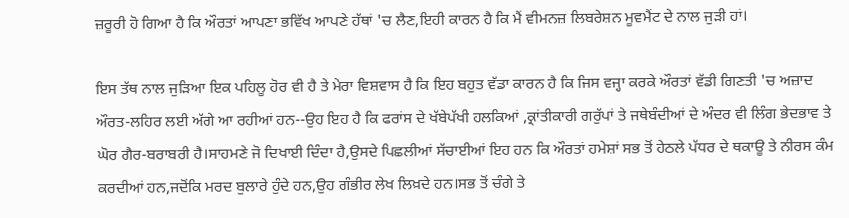ਜ਼ਰੂਰੀ ਹੋ ਗਿਆ ਹੈ ਕਿ ਔਰਤਾਂ ਆਪਣਾ ਭਵਿੱਖ ਆਪਣੇ ਹੱਥਾਂ 'ਚ ਲੈਣ,ਇਹੀ ਕਾਰਨ ਹੈ ਕਿ ਮੈਂ ਵੀਮਨਜ਼ ਲਿਬਰੇਸ਼ਨ ਮੂਵਮੈਂਟ ਦੇ ਨਾਲ ਜੁੜੀ ਹਾਂ।

ਇਸ ਤੱਥ ਨਾਲ ਜੁੜਿਆ ਇਕ ਪਹਿਲੂ ਹੋਰ ਵੀ ਹੈ ਤੇ ਮੇਰਾ ਵਿਸ਼ਵਾਸ ਹੈ ਕਿ ਇਹ ਬਹੁਤ ਵੱਡਾ ਕਾਰਨ ਹੈ ਕਿ ਜਿਸ ਵਜ੍ਹਾ ਕਰਕੇ ਔਰਤਾਂ ਵੱਡੀ ਗਿਣਤੀ 'ਚ ਅਜ਼ਾਦ ਔਰਤ-ਲਹਿਰ ਲਈ ਅੱਗੇ ਆ ਰਹੀਆਂ ਹਨ--ਉਹ ਇਹ ਹੈ ਕਿ ਫਰਾਂਸ ਦੇ ਖੱਬੇਪੱਖੀ ਹਲਕਿਆਂ ,ਕ੍ਰਾਂਤੀਕਾਰੀ ਗਰੁੱਪਾਂ ਤੇ ਜਥੇਬੰਦੀਆਂ ਦੇ ਅੰਦਰ ਵੀ ਲਿੰਗ ਭੇਦਭਾਵ ਤੇ ਘੋਰ ਗੈਰ-ਬਰਾਬਰੀ ਹੈ।ਸਾਹਮਣੇ ਜੋ ਦਿਖਾਈ ਦਿੰਦਾ ਹੈ,ਉਸਦੇ ਪਿਛਲੀਆਂ ਸੱਚਾਈਆਂ ਇਹ ਹਨ ਕਿ ਔਰਤਾਂ ਹਮੇਸ਼ਾਂ ਸਭ ਤੋਂ ਹੇਠਲੇ ਪੱਧਰ ਦੇ ਥਕਾਊ ਤੇ ਨੀਰਸ ਕੰਮ ਕਰਦੀਆਂ ਹਨ,ਜਦੋਂਕਿ ਮਰਦ ਬੁਲਾਰੇ ਹੁੰਦੇ ਹਨ,ਉਹ ਗੰਭੀਰ ਲੇਖ ਲਿਖ਼ਦੇ ਹਨ।ਸਭ ਤੋਂ ਚੰਗੇ ਤੇ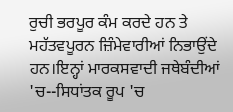ਰੁਚੀ ਭਰਪੂਰ ਕੰਮ ਕਰਦੇ ਹਨ ਤੇ ਮਹੱਤਵਪੂਰਨ ਜ਼ਿੰਮੇਵਾਰੀਆਂ ਨਿਭਾਉਂਦੇ ਹਨ।ਇਨ੍ਹਾਂ ਮਾਰਕਸਵਾਦੀ ਜਥੇਬੰਦੀਆਂ 'ਚ--ਸਿਧਾਂਤਕ ਰੂਪ 'ਚ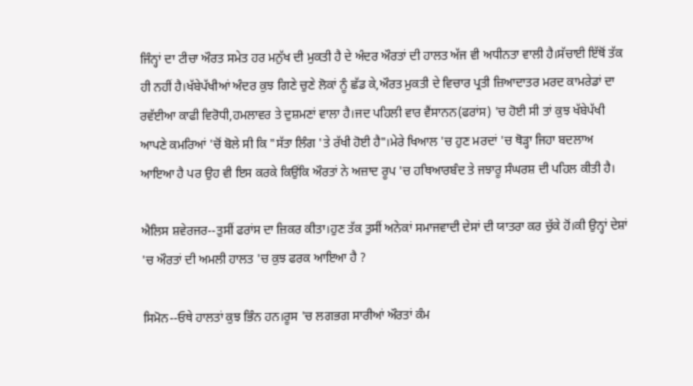ਜਿੰਨ੍ਹਾਂ ਦਾ ਟੀਚਾ ਔਰਤ ਸਮੇਤ ਹਰ ਮਨੁੱਖ ਦੀ ਮੁਕਤੀ ਹੈ ਦੇ ਅੰਦਰ ਔਰਤਾਂ ਦੀ ਹਾਲਤ ਅੱਜ ਵੀ ਅਧੀਨਤਾ ਵਾਲੀ ਹੈ।ਸੱਚਾਈ ਇੱਥੋਂ ਤੱਕ ਹੀ ਨਹੀਂ ਹੈ।ਖੱਬੇਪੱਖੀਆਂ ਅੰਦਰ ਕੁਝ ਗਿਣੇ ਚੁਣੇ ਲੋਕਾਂ ਨੂੰ ਛੱਡ ਕੇ,ਔਰਤ ਮੁਕਤੀ ਦੇ ਵਿਚਾਰ ਪ੍ਰਤੀ ਜ਼ਿਆਦਾਤਰ ਮਰਦ ਕਾਮਰੇਡਾਂ ਦਾ ਰਵੱਈਆ ਕਾਫੀ ਵਿਰੋਧੀ,ਹਮਲਾਵਰ ਤੇ ਦੁਸ਼ਮਣਾਂ ਵਾਲਾ ਹੈ।ਜਦ ਪਹਿਲੀ ਵਾਰ ਵੈਂਸਾਨਨ(ਫਰਾਂਸ) 'ਚ ਹੋਈ ਸੀ ਤਾਂ ਕੁਝ ਖੱਬੇਪੱਖੀ ਆਪਣੇ ਕਮਰਿਆਂ 'ਚੋਂ ਬੋਲੇ ਸੀ ਕਿ "ਸੱਤਾ ਲਿੰਗ 'ਤੇ ਰੱਖੀ ਹੋਈ ਹੈ"।ਮੇਰੇ ਖਿਆਲ 'ਚ ਹੁਣ ਮਰਦਾਂ 'ਚ ਥੋੜ੍ਹਾ ਜਿਹਾ ਬਦਲਾਅ ਆਇਆ ਹੈ ਪਰ ਉਹ ਵੀ ਇਸ ਕਰਕੇ ਕਿਉਂਕਿ ਔਰਤਾਂ ਨੇ ਅਜ਼ਾਦ ਰੂਪ 'ਚ ਹਥਿਆਰਬੰਦ ਤੇ ਜਝਾਰੂ ਸੰਘਰਸ਼ ਦੀ ਪਹਿਲ ਕੀਤੀ ਹੈ।

ਐਲਿਸ ਸ਼ਵੇਰਜਰ--ਤੁਸੀਂ ਫਰਾਂਸ ਦਾ ਜ਼ਿਕਰ ਕੀਤਾ।ਹੁਣ ਤੱਕ ਤੁਸੀਂ ਅਨੇਕਾਂ ਸਮਾਜਵਾਦੀ ਦੇਸਾਂ ਦੀ ਯਾਤਰਾ ਕਰ ਚੁੱਕੇ ਹੋਂ।ਕੀ ਉਨ੍ਹਾਂ ਦੇਸ਼ਾਂ 'ਚ ਔਰਤਾਂ ਦੀ ਅਮਲੀ ਹਾਲਤ 'ਚ ਕੁਝ ਫਰਕ ਆਇਆ ਹੈ ?

ਸਿਮੋਨ--ਓਥੇ ਹਾਲਤਾਂ ਕੁਝ ਭਿੰਨ ਹਨ।ਰੂਸ 'ਚ ਲਗਭਗ ਸਾਰੀਆਂ ਔਰਤਾਂ ਕੰਮ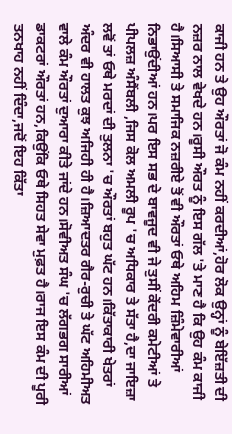ਕਾਜੀ ਹਨ ਤੇ ਉਹ ਔਰਤਾਂ ਜੋ ਕੰਮ ਨਹੀਂ ਕਰਦੀਆਂ,ਹੋਰ ਲੋਕ ਉਨ੍ਹਾਂ ਨੂੰ ਬੇਇੱਜ਼ਤੀ ਦੀ ਨਜ਼ਰ ਨਾਲ ਵੇਖਦੇ ਹਨ।ਰੂਸੀ ਔਰਤ ਨੂੰ ਇਸ ਗੱਲ 'ਤੇ ਮਾਣ ਹੈ ਕਿ ਉਹ ਕੰਮ ਕਾਜੀ ਹੈ।ਸਿਆਸੀ ਤੇ ਸਮਾਜਿਕ ਨਜ਼ਰੀਏ ਤੋਂ ਵੀ ਔਰਤਾਂ ਓਥੇ ਅਹਿਮ ਜ਼ਿੰਮੇਵਾਰੀਆਂ ਨਿਭਾਉਂਦੀਆਂ ਹਨ।ਪਰ ਇਸ ਸਭ ਦੇ ਬਾਵਜੂਦ ਵੀ ਜੇ ਤੁਸੀਂ ਕੇਂਦਰੀ ਕਮੇਟੀਆਂ ਤੇ ਪੀਪਲਜ਼ ਅੰਸੈਂਬਲੀ ,ਜਿਸ ਕੋਲ ਅਮਲੀ ਰੂਪ 'ਚ ਅਧਿਕਾਰ ਤੇ ਸੱਤਾ ਹੈ,ਦਾ ਜਾਇਜ਼ਾ ਲਵੋਂ ਤਾਂ ਓਥੇ ਮਰਦਾਂ ਦੀ ਤੁਲਨਾ 'ਚ ਔਰਤਾਂ ਬਹੁਤ ਘੱਟ ਹਨ।ਕਿੱਤਾਕਾਰੀ ਖੇਤਰਾਂ ਅੰਦਰ ਵੀ ਹਾਲਤ ਕੁਝ ਅਜਿਹੀ ਹੀ ਹੈ।ਜ਼ਿਆਦਤਰ ਗੈਰ-ਰੁਚੀ ਤੇ ਘੱਟ ਅਹਿਮੀਅਤ ਵਾਲੇ ਕੰਮ ਔਰਤਾਂ ਦੁਆਰਾ ਕੀਤੇ ਜਾਂਦੇ ਹਨ।ਸੋਵੀਅਤ ਸੰਘ 'ਚ ਲੱਗਭਗ ਸਾਰੀਆਂ ਡਾਕਟਰਾਂ ਔਰਤਾਂ ਹਨ,ਕਿਉਂਕਿ ਓਥੇ ਸਿਹਤ ਸੇਵਾ ਮੁਫ਼ਤ ਹੈ।ਰਾਜ ਇਸ ਕੰਮ ਦੀ ਪੂਰੀ ਤਨਖਾਹ ਨਹੀਂ ਦਿੰਦਾ,ਜਦੋਂ ਇਹ ਕਿੱਤਾ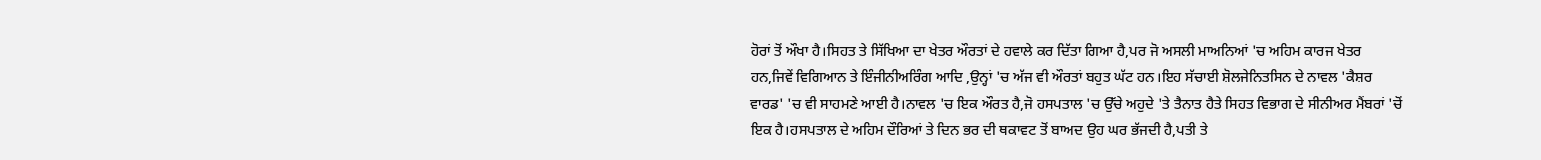ਹੋਰਾਂ ਤੋਂ ਔਖਾ ਹੈ।ਸਿਹਤ ਤੇ ਸਿੱਖਿਆ ਦਾ ਖੇਤਰ ਔਰਤਾਂ ਦੇ ਹਵਾਲੇ ਕਰ ਦਿੱਤਾ ਗਿਆ ਹੈ,ਪਰ ਜੋ ਅਸਲੀ ਮਾਅਨਿਆਂ 'ਚ ਅਹਿਮ ਕਾਰਜ ਖੇਤਰ ਹਨ,ਜਿਵੇਂ ਵਿਗਿਆਨ ਤੇ ਇੰਜੀਨੀਅਰਿੰਗ ਆਦਿ ,ਉਨ੍ਹਾਂ 'ਚ ਅੱਜ ਵੀ ਔਰਤਾਂ ਬਹੁਤ ਘੱਟ ਹਨ।ਇਹ ਸੱਚਾਈ ਸ਼ੋਲਜੇਨਿਤਸਿਨ ਦੇ ਨਾਵਲ 'ਕੈਸ਼ਰ ਵਾਰਡ' 'ਚ ਵੀ ਸਾਹਮਣੇ ਆਈ ਹੈ।ਨਾਵਲ 'ਚ ਇਕ ਔਰਤ ਹੈ,ਜੋ ਹਸਪਤਾਲ 'ਚ ਉੱਚੇ ਅਹੁਦੇ 'ਤੇ ਤੈਨਾਤ ਹੈਤੇ ਸਿਹਤ ਵਿਭਾਗ ਦੇ ਸੀਨੀਅਰ ਮੈਂਬਰਾਂ 'ਚੋਂ ਇਕ ਹੈ।ਹਸਪਤਾਲ ਦੇ ਅਹਿਮ ਦੌਰਿਆਂ ਤੇ ਦਿਨ ਭਰ ਦੀ ਥਕਾਵਟ ਤੋਂ ਬਾਅਦ ਉਹ ਘਰ ਭੱਜਦੀ ਹੈ,ਪਤੀ ਤੇ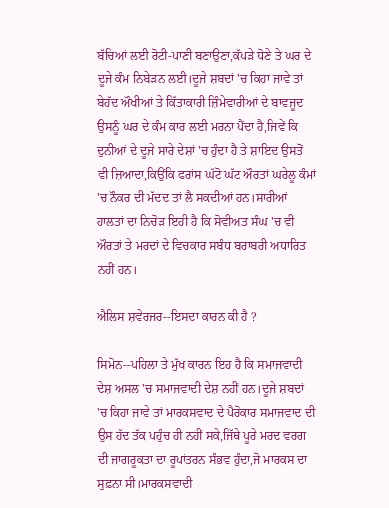ਬੱਚਿਆਂ ਲਈ ਰੋਟੀ-ਪਾਣੀ ਬਣਾਉਣਾ,ਕੱਪੜੇ ਧੋਣੇ ਤੇ ਘਰ ਦੇ ਦੂਜੇ ਕੰਮ ਨਿਬੇੜਨ ਲਈ।ਦੂਜੇ ਸ਼ਬਦਾਂ 'ਚ ਕਿਹਾ ਜਾਵੇ ਤਾਂ ਬੇਹੱਦ ਔਖੀਆਂ ਤੇ ਕਿੱਤਾਕਾਰੀ ਜ਼ਿੰਮੇਵਾਰੀਆਂ ਦੇ ਬਾਵਜੂਦ ਉਸਨੂੰ ਘਰ ਦੇ ਕੰਮ ਕਾਰ ਲਈ ਮਰਨਾ ਪੈਂਦਾ ਹੈ,ਜਿਵੇਂ ਕਿ ਦੁਨੀਆਂ ਦੇ ਦੂਜੇ ਸਾਰੇ ਦੇਸ਼ਾਂ 'ਚ ਹੁੰਦਾ ਹੈ ਤੇ ਸ਼ਾਇਦ ਉਸਤੋਂ ਵੀ ਜ਼ਿਆਦਾ,ਕਿਉਂਕਿ ਫਰਾਂਸ ਘੱਟੋ ਘੱਟ ਔਰਤਾਂ ਘਰੇਲੂ ਕੰਮਾਂ 'ਚ ਨੌਕਰ ਦੀ ਮੱਦਦ ਤਾਂ ਲੈ ਸਕਦੀਆਂ ਹਨ।ਸਾਰੀਆਂ ਹਾਲਤਾਂ ਦਾ ਨਿਚੋੜ ਇਹੀ ਹੈ ਕਿ ਸੋਵੀਅਤ ਸੰਘ 'ਚ ਵੀ ਔਰਤਾਂ ਤੇ ਮਰਦਾਂ ਦੇ ਵਿਚਕਾਰ ਸਬੰਧ ਬਰਾਬਰੀ ਅਧਾਰਿਤ ਨਹੀਂ ਹਨ।

ਐਲਿਸ ਸ਼ਵੇਰਜਰ--ਇਸਦਾ ਕਾਰਨ ਕੀ ਹੈ ?

ਸਿਮੋਨ--ਪਹਿਲਾ ਤੇ ਮੁੱਖ ਕਾਰਨ ਇਹ ਹੈ ਕਿ ਸਮਾਜਵਾਦੀ ਦੇਸ਼ ਅਸਲ 'ਚ ਸਮਾਜਵਾਦੀ ਦੇਸ਼ ਨਹੀਂ ਹਨ।ਦੂਜੇ ਸ਼ਬਦਾਂ 'ਚ ਕਿਹਾ ਜਾਵੇ ਤਾਂ ਮਾਰਕਸਵਾਦ ਦੇ ਪੈਰੋਕਾਰ ਸਮਾਜਵਾਦ ਦੀ ਉਸ ਹੱਦ ਤੱਕ ਪਹੁੰਚ ਹੀ ਨਹੀਂ ਸਕੇ,ਜਿੱਥੇ ਪੂਰੇ ਮਰਦ ਵਰਗ ਦੀ ਜਾਗਰੂਕਤਾ ਦਾ ਰੂਪਾਂਤਰਨ ਸੰਭਵ ਹੁੰਦਾ,ਜੋ ਮਾਰਕਸ ਦਾ ਸੁਫ਼ਨਾ ਸੀ।ਮਾਰਕਸਵਾਦੀ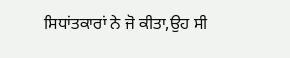ਸਿਧਾਂਤਕਾਰਾਂ ਨੇ ਜੋ ਕੀਤਾ,ਉਹ ਸੀ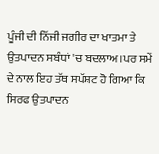ਪੂੰਜੀ ਦੀ ਨਿੱਜੀ ਜਗੀਰ ਦਾ ਖਾਤਮਾ ਤੇ ਉਤਪਾਦਨ ਸਬੰਧਾਂ 'ਚ ਬਦਲਾਅ।ਪਰ ਸਮੇਂ ਦੇ ਨਾਲ ਇਹ ਤੱਥ ਸਪੱਸ਼ਟ ਹੋ ਗਿਆ ਕਿ ਸਿਰਫ ਉਤਪਾਦਨ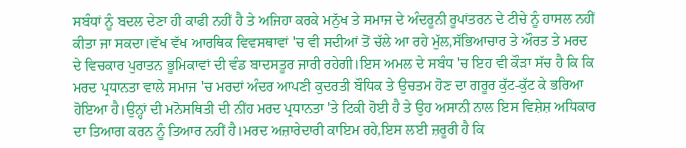ਸਬੰਧਾਂ ਨੂੰ ਬਦਲ ਦੇਣਾ ਹੀ ਕਾਫੀ ਨਹੀਂ ਹੈ ਤੇ ਅਜਿਹਾ ਕਰਕੇ ਮਨੁੱਖ ਤੇ ਸਮਾਜ ਦੇ ਅੰਦਰੂਨੀ ਰੂਪਾਂਤਰਨ ਦੇ ਟੀਚੇ ਨੂੰ ਹਾਸਲ ਨਹੀਂ ਕੀਤਾ ਜਾ ਸਕਦਾ।ਵੱਖ ਵੱਖ ਆਰਥਿਕ ਵਿਵਸਥਾਵਾਂ 'ਚ ਵੀ ਸਦੀਆਂ ਤੋਂ ਚੱਲੇ ਆ ਰਹੇ ਮੁੱਲ,ਸੱਭਿਆਚਾਰ ਤੇ ਔਰਤ ਤੇ ਮਰਦ ਦੇ ਵਿਚਕਾਰ ਪੁਰਾਤਨ ਭੂਮਿਕਾਵਾਂ ਦੀ ਵੰਡ ਬਾਦਸਤੂਰ ਜਾਰੀ ਰਹੇਗੀ।ਇਸ ਅਮਲ ਦੇ ਸਬੰਧ 'ਚ ਇਹ ਵੀ ਕੌੜਾ ਸੱਚ ਹੈ ਕਿ ਕਿ ਮਰਦ ਪ੍ਰਧਾਨਤਾ ਵਾਲੇ ਸਮਾਜ 'ਚ ਮਰਦਾਂ ਅੰਦਰ ਆਪਣੀ ਕੁਦਰਤੀ ਬੌਧਿਕ ਤੇ ਉਚਤਮ ਹੋਣ ਦਾ ਗਰੂਰ ਕੁੱਟ-ਕੁੱਟ ਕੇ ਭਰਿਆ ਹੋਇਆ ਹੈ।ਉਨ੍ਹਾਂ ਦੀ ਮਨੋਸਥਿਤੀ ਦੀ ਨੀਂਹ ਮਰਦ ਪ੍ਰਧਾਨਤਾ 'ਤੇ ਟਿਕੀ ਹੋਈ ਹੈ ਤੇ ਉਹ ਅਸਾਨੀ ਨਾਲ ਇਸ ਵਿਸ਼ੇਸ਼ ਅਧਿਕਾਰ ਦਾ ਤਿਆਗ ਕਰਨ ਨੂੰ ਤਿਆਰ ਨਹੀਂ ਹੈ।ਮਰਦ ਅਜ਼ਾਰੇਦਾਰੀ ਕਾਇਮ ਰਹੇ,ਇਸ ਲਈ ਜ਼ਰੂਰੀ ਹੈ ਕਿ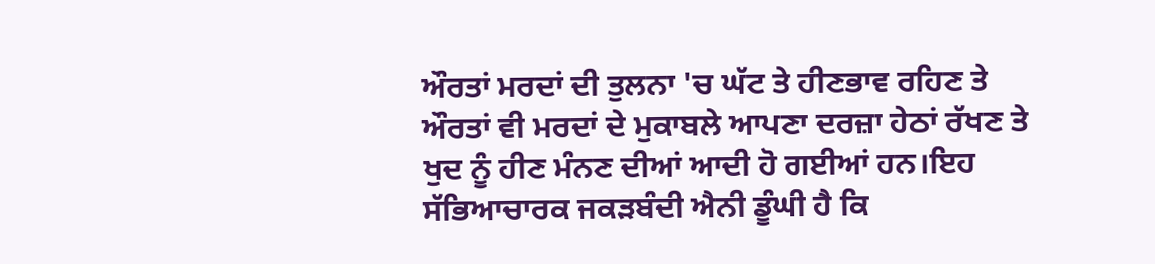ਔਰਤਾਂ ਮਰਦਾਂ ਦੀ ਤੁਲਨਾ 'ਚ ਘੱਟ ਤੇ ਹੀਣਭਾਵ ਰਹਿਣ ਤੇ ਔਰਤਾਂ ਵੀ ਮਰਦਾਂ ਦੇ ਮੁਕਾਬਲੇ ਆਪਣਾ ਦਰਜ਼ਾ ਹੇਠਾਂ ਰੱਖਣ ਤੇ ਖੁਦ ਨੂੰ ਹੀਣ ਮੰਨਣ ਦੀਆਂ ਆਦੀ ਹੋ ਗਈਆਂ ਹਨ।ਇਹ ਸੱਭਿਆਚਾਰਕ ਜਕੜਬੰਦੀ ਐਨੀ ਡੂੰਘੀ ਹੈ ਕਿ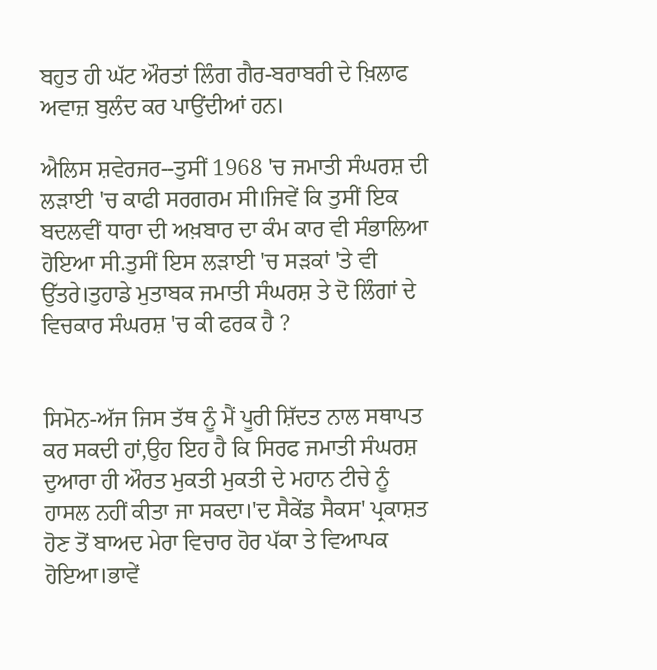ਬਹੁਤ ਹੀ ਘੱਟ ਔਰਤਾਂ ਲਿੰਗ ਗੈਰ-ਬਰਾਬਰੀ ਦੇ ਖ਼ਿਲਾਫ ਅਵਾਜ਼ ਬੁਲੰਦ ਕਰ ਪਾਉਂਦੀਆਂ ਹਨ।

ਐਲਿਸ ਸ਼ਵੇਰਜਰ--ਤੁਸੀਂ 1968 'ਚ ਜਮਾਤੀ ਸੰਘਰਸ਼ ਦੀ ਲੜਾਈ 'ਚ ਕਾਫੀ ਸਰਗਰਮ ਸੀ।ਜਿਵੇਂ ਕਿ ਤੁਸੀਂ ਇਕ ਬਦਲਵੀਂ ਧਾਰਾ ਦੀ ਅਖ਼ਬਾਰ ਦਾ ਕੰਮ ਕਾਰ ਵੀ ਸੰਭਾਲਿਆ ਹੋਇਆ ਸੀ.ਤੁਸੀਂ ਇਸ ਲੜਾਈ 'ਚ ਸੜਕਾਂ 'ਤੇ ਵੀ ਉੱਤਰੇ।ਤੁਹਾਡੇ ਮੁਤਾਬਕ ਜਮਾਤੀ ਸੰਘਰਸ਼ ਤੇ ਦੋ ਲਿੰਗਾਂ ਦੇ ਵਿਚਕਾਰ ਸੰਘਰਸ਼ 'ਚ ਕੀ ਫਰਕ ਹੈ ?


ਸਿਮੋਨ-ਅੱਜ ਜਿਸ ਤੱਥ ਨੂੰ ਮੈਂ ਪੂਰੀ ਸ਼ਿੱਦਤ ਨਾਲ ਸਥਾਪਤ ਕਰ ਸਕਦੀ ਹਾਂ,ਉਹ ਇਹ ਹੈ ਕਿ ਸਿਰਫ ਜਮਾਤੀ ਸੰਘਰਸ਼ ਦੁਆਰਾ ਹੀ ਔਰਤ ਮੁਕਤੀ ਮੁਕਤੀ ਦੇ ਮਹਾਨ ਟੀਚੇ ਨੂੰ ਹਾਸਲ ਨਹੀਂ ਕੀਤਾ ਜਾ ਸਕਦਾ।'ਦ ਸੈਕੇਂਡ ਸੈਕਸ' ਪ੍ਰਕਾਸ਼ਤ ਹੋਣ ਤੋਂ ਬਾਅਦ ਮੇਰਾ ਵਿਚਾਰ ਹੋਰ ਪੱਕਾ ਤੇ ਵਿਆਪਕ ਹੋਇਆ।ਭਾਵੇਂ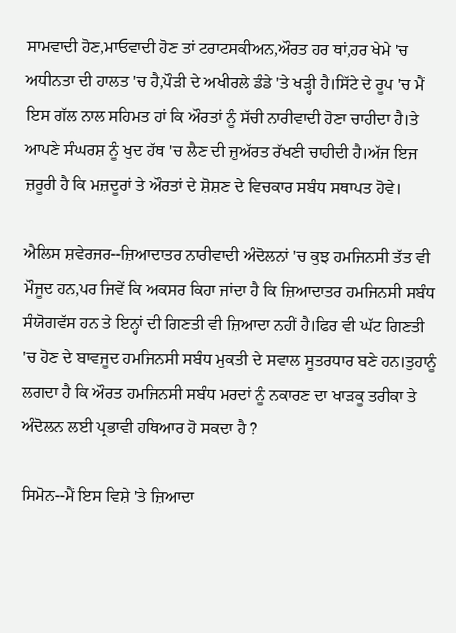ਸਾਮਵਾਦੀ ਹੋਣ,ਮਾਓਵਾਦੀ ਹੋਣ ਤਾਂ ਟਰਾਟਸਕੀਅਨ,ਔਰਤ ਹਰ ਥਾਂ,ਹਰ ਖੇਮੇ 'ਚ ਅਧੀਨਤਾ ਦੀ ਹਾਲਤ 'ਚ ਹੈ,ਪੌੜੀ ਦੇ ਅਖੀਰਲੇ ਡੰਡੇ 'ਤੇ ਖੜ੍ਹੀ ਹੈ।ਸਿੱਟੇ ਦੇ ਰੂਪ 'ਚ ਮੈਂ ਇਸ ਗੱਲ ਨਾਲ ਸਹਿਮਤ ਹਾਂ ਕਿ ਔਰਤਾਂ ਨੂੰ ਸੱਚੀ ਨਾਰੀਵਾਦੀ ਹੋਣਾ ਚਾਹੀਦਾ ਹੈ।ਤੇ ਆਪਣੇ ਸੰਘਰਸ਼ ਨੂੰ ਖੁਦ ਹੱਥ 'ਚ ਲੈਣ ਦੀ ਜ਼ੁਅੱਰਤ ਰੱਖਣੀ ਚਾਹੀਦੀ ਹੈ।ਅੱਜ ਇਜ ਜ਼ਰੂਰੀ ਹੈ ਕਿ ਮਜ਼ਦੂਰਾਂ ਤੇ ਔਰਤਾਂ ਦੇ ਸ਼ੋਸ਼ਣ ਦੇ ਵਿਚਕਾਰ ਸਬੰਧ ਸਥਾਪਤ ਹੋਵੇ।

ਐਲਿਸ ਸ਼ਵੇਰਜਰ--ਜ਼ਿਆਦਾਤਰ ਨਾਰੀਵਾਦੀ ਅੰਦੋਲਨਾਂ 'ਚ ਕੁਝ ਹਮਜਿਨਸੀ ਤੱਤ ਵੀ ਮੌਜੂਦ ਹਨ,ਪਰ ਜਿਵੇਂ ਕਿ ਅਕਸਰ ਕਿਹਾ ਜਾਂਦਾ ਹੈ ਕਿ ਜ਼ਿਆਦਾਤਰ ਹਮਜਿਨਸੀ ਸਬੰਧ ਸੰਯੋਗਵੱਸ ਹਨ ਤੇ ਇਨ੍ਹਾਂ ਦੀ ਗਿਣਤੀ ਵੀ ਜ਼ਿਆਦਾ ਨਹੀਂ ਹੈ।ਫਿਰ ਵੀ ਘੱਟ ਗਿਣਤੀ 'ਚ ਹੋਣ ਦੇ ਬਾਵਜੂਦ ਹਮਜਿਨਸੀ ਸਬੰਧ ਮੁਕਤੀ ਦੇ ਸਵਾਲ ਸੂਤਰਧਾਰ ਬਣੇ ਹਨ।ਤੁਹਾਨੂੰ ਲਗਦਾ ਹੈ ਕਿ ਔਰਤ ਹਮਜਿਨਸੀ ਸਬੰਧ ਮਰਦਾਂ ਨੂੰ ਨਕਾਰਣ ਦਾ ਖਾੜਕੂ ਤਰੀਕਾ ਤੇ ਅੰਦੋਲਨ ਲਈ ਪ੍ਰਭਾਵੀ ਹਥਿਆਰ ਹੋ ਸਕਦਾ ਹੈ ?

ਸਿਮੋਨ--ਮੈਂ ਇਸ ਵਿਸ਼ੇ 'ਤੇ ਜ਼ਿਆਦਾ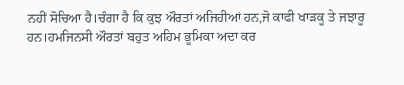ਨਹੀਂ ਸੋਚਿਆ ਹੈ।ਚੰਗਾ ਹੈ ਕਿ ਕੁਝ ਔਰਤਾਂ ਅਜਿਹੀਆਂ ਹਨ,ਜੋ ਕਾਫੀ ਖਾੜਕੂ ਤੇ ਜਝਾਰੂ ਹਨ।ਹਮਜਿਨਸੀ ਔਰਤਾਂ ਬਹੁਤ ਅਹਿਮ ਭੂਮਿਕਾ ਅਦਾ ਕਰ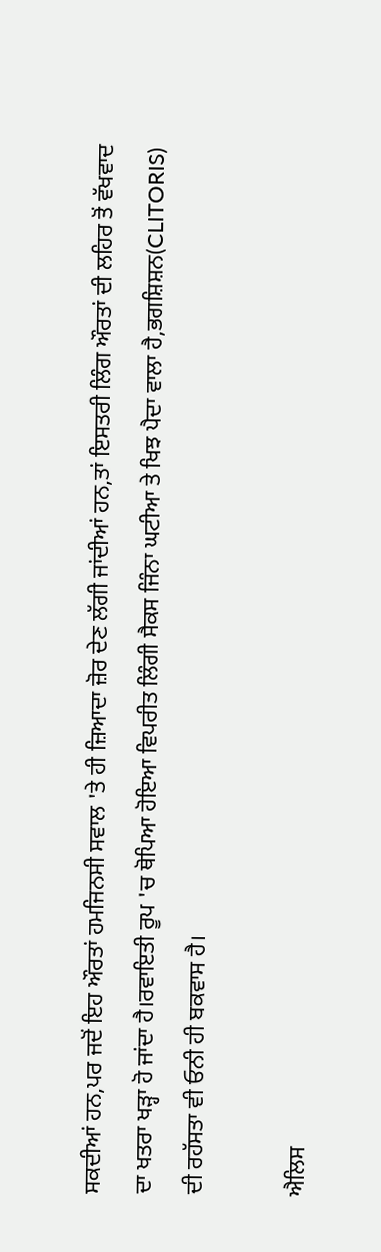ਸਕਦੀਆਂ ਹਨ,ਪਰ ਜਦੋਂ ਇਹ ਔਰਤਾਂ ਹਮਜਿਨਸੀ ਸਵਾਲ 'ਤੇ ਹੀ ਜ਼ਿਆਦਾ ਜ਼ੋਰ ਦੇਣ ਲੱਗੀ ਜਾਂਦੀਆਂ ਹਨ,ਤਾਂ ਇਸਤਰੀ ਲਿੰਗ ਔਰਤਾਂ ਦੀ ਲਹਿਰ ਤੋਂ ਵੱਖਵਾਦ ਦਾ ਖਤਰਾ ਖੜ੍ਹਾ ਹੋ ਜਾਂਦਾ ਹੈ।ਰਵਾਇਤੀ ਰੂਪ 'ਚ ਥੋਪਿਆ ਹੋਇਆ ਵਿਪਰੀਤ ਲਿੰਗੀ ਸੈਕਸ ਜਿੰਨਾ ਘਟੀਆ ਤੇ ਖਿਝ ਪੈਦਾ ਵਾਲਾ ਹੈ,ਭਗਸ਼ਿਸ਼ਨ(CLITORIS) ਦੀ ਰਹੱਸਤਾ ਵੀ ਓਨੀ ਹੀ ਬਕਵਾਸ ਹੈ।

ਐਲਿਸ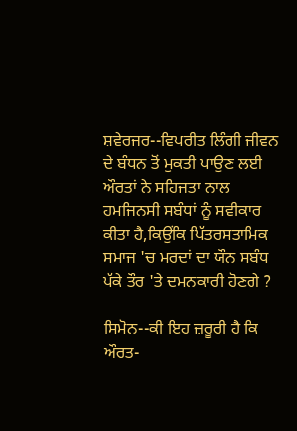ਸ਼ਵੇਰਜਰ--ਵਿਪਰੀਤ ਲਿੰਗੀ ਜੀਵਨ ਦੇ ਬੰਧਨ ਤੋਂ ਮੁਕਤੀ ਪਾਉਣ ਲਈ ਔਰਤਾਂ ਨੇ ਸਹਿਜਤਾ ਨਾਲ ਹਮਜਿਨਸੀ ਸਬੰਧਾਂ ਨੂੰ ਸਵੀਕਾਰ ਕੀਤਾ ਹੈ,ਕਿਉਂਕਿ ਪਿੱਤਰਸਤਾਮਿਕ ਸਮਾਜ 'ਚ ਮਰਦਾਂ ਦਾ ਯੌਨ ਸਬੰਧ ਪੱਕੇ ਤੌਰ 'ਤੇ ਦਮਨਕਾਰੀ ਹੋਣਗੇ ?

ਸਿਮੋਨ--ਕੀ ਇਹ ਜ਼ਰੂਰੀ ਹੈ ਕਿ ਔਰਤ-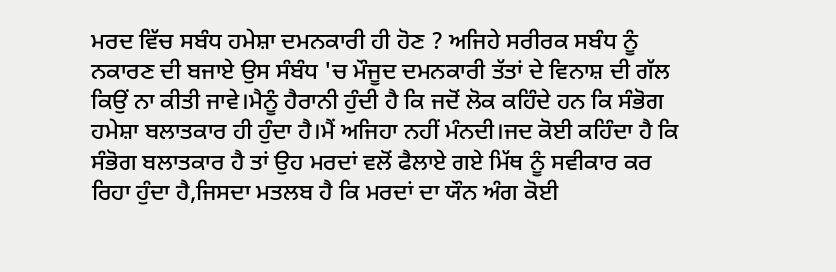ਮਰਦ ਵਿੱਚ ਸਬੰਧ ਹਮੇਸ਼ਾ ਦਮਨਕਾਰੀ ਹੀ ਹੋਣ ? ਅਜਿਹੇ ਸਰੀਰਕ ਸਬੰਧ ਨੂੰ ਨਕਾਰਣ ਦੀ ਬਜਾਏ ਉਸ ਸੰਬੰਧ 'ਚ ਮੌਜੂਦ ਦਮਨਕਾਰੀ ਤੱਤਾਂ ਦੇ ਵਿਨਾਸ਼ ਦੀ ਗੱਲ ਕਿਉਂ ਨਾ ਕੀਤੀ ਜਾਵੇ।ਮੈਨੂੰ ਹੈਰਾਨੀ ਹੁੰਦੀ ਹੈ ਕਿ ਜਦੋਂ ਲੋਕ ਕਹਿੰਦੇ ਹਨ ਕਿ ਸੰਭੋਗ ਹਮੇਸ਼ਾ ਬਲਾਤਕਾਰ ਹੀ ਹੁੰਦਾ ਹੈ।ਮੈਂ ਅਜਿਹਾ ਨਹੀਂ ਮੰਨਦੀ।ਜਦ ਕੋਈ ਕਹਿੰਦਾ ਹੈ ਕਿ ਸੰਭੋਗ ਬਲਾਤਕਾਰ ਹੈ ਤਾਂ ਉਹ ਮਰਦਾਂ ਵਲੋਂ ਫੈਲਾਏ ਗਏ ਮਿੱਥ ਨੂੰ ਸਵੀਕਾਰ ਕਰ ਰਿਹਾ ਹੁੰਦਾ ਹੈ,ਜਿਸਦਾ ਮਤਲਬ ਹੈ ਕਿ ਮਰਦਾਂ ਦਾ ਯੌਨ ਅੰਗ ਕੋਈ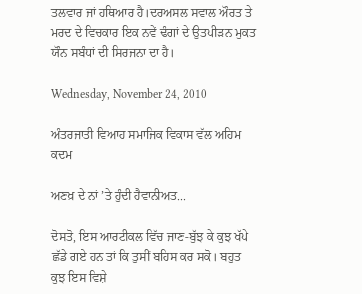ਤਲਵਾਰ ਜਾਂ ਹਥਿਆਰ ਹੈ।ਦਰਅਸਲ ਸਵਾਲ ਔਰਤ ਤੇ ਮਰਦ ਦੇ ਵਿਚਕਾਰ ਇਕ ਨਵੇਂ ਢੰਗਾਂ ਦੇ ਉਤਪੀੜਨ ਮੁਕਤ ਯੌਨ ਸਬੰਧਾਂ ਦੀ ਸਿਰਜਨਾ ਦਾ ਹੈ।

Wednesday, November 24, 2010

ਅੰਤਰਜਾਤੀ ਵਿਆਹ ਸਮਾਜਿਕ ਵਿਕਾਸ ਵੱਲ ਅਹਿਮ ਕਦਮ

ਅਣਖ਼ ਦੇ ਨਾਂ ’ਤੇ ਹੁੰਦੀ ਹੈਵਾਨੀਅਤ...

ਦੋਸਤੋ, ਇਸ ਆਰਟੀਕਲ ਵਿੱਚ ਜਾਣ-ਬੁੱਝ ਕੇ ਕੁਝ ਖੱਪੇ ਛੱਡੇ ਗਏ ਹਨ ਤਾਂ ਕਿ ਤੁਸੀਂ ਬਹਿਸ ਕਰ ਸਕੋ। ਬਹੁਤ ਕੁਝ ਇਸ ਵਿਸ਼ੇ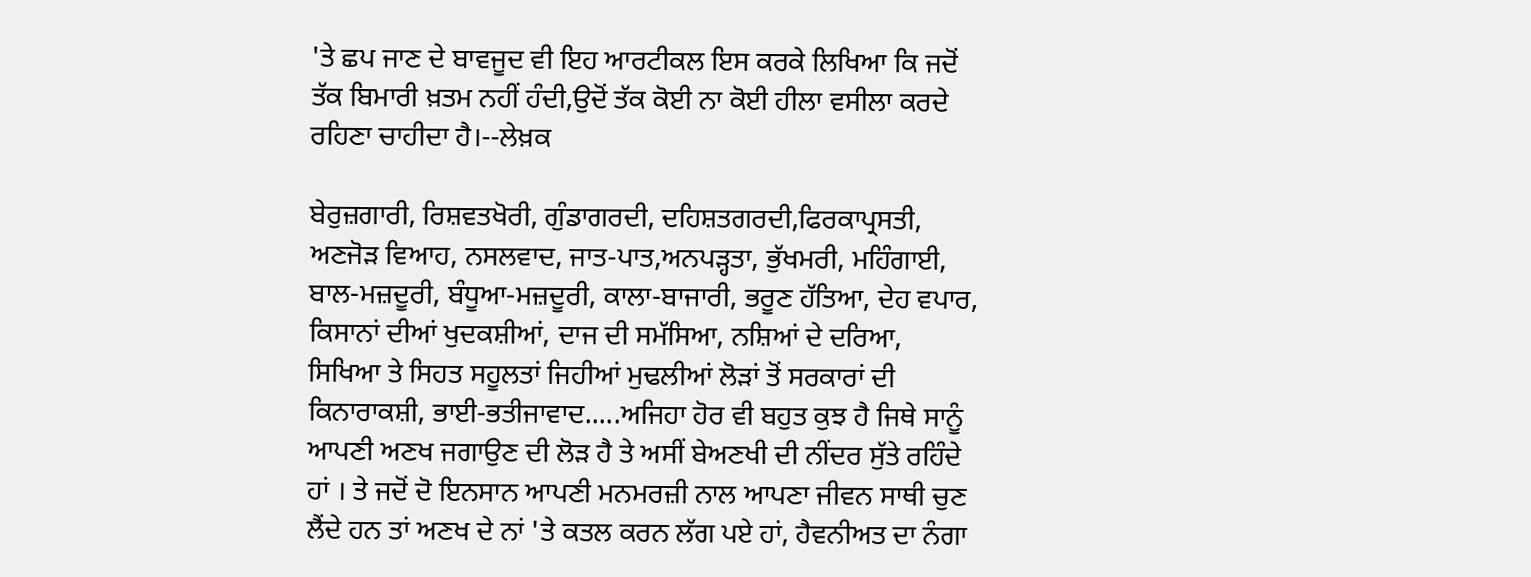'ਤੇ ਛਪ ਜਾਣ ਦੇ ਬਾਵਜੂਦ ਵੀ ਇਹ ਆਰਟੀਕਲ ਇਸ ਕਰਕੇ ਲਿਖਿਆ ਕਿ ਜਦੋਂ ਤੱਕ ਬਿਮਾਰੀ ਖ਼ਤਮ ਨਹੀਂ ਹੰਦੀ,ਉਦੋਂ ਤੱਕ ਕੋਈ ਨਾ ਕੋਈ ਹੀਲਾ ਵਸੀਲਾ ਕਰਦੇ ਰਹਿਣਾ ਚਾਹੀਦਾ ਹੈ।--ਲੇਖ਼ਕ

ਬੇਰੁਜ਼ਗਾਰੀ, ਰਿਸ਼ਵਤਖੋਰੀ, ਗੁੰਡਾਗਰਦੀ, ਦਹਿਸ਼ਤਗਰਦੀ,ਫਿਰਕਾਪ੍ਰਸਤੀ, ਅਣਜੋੜ ਵਿਆਹ, ਨਸਲਵਾਦ, ਜਾਤ-ਪਾਤ,ਅਨਪੜ੍ਹਤਾ, ਭੁੱਖਮਰੀ, ਮਹਿੰਗਾਈ, ਬਾਲ-ਮਜ਼ਦੂਰੀ, ਬੰਧੂਆ-ਮਜ਼ਦੂਰੀ, ਕਾਲਾ-ਬਾਜਾਰੀ, ਭਰੂਣ ਹੱਤਿਆ, ਦੇਹ ਵਪਾਰ, ਕਿਸਾਨਾਂ ਦੀਆਂ ਖੁਦਕਸ਼ੀਆਂ, ਦਾਜ ਦੀ ਸਮੱਸਿਆ, ਨਸ਼ਿਆਂ ਦੇ ਦਰਿਆ, ਸਿਖਿਆ ਤੇ ਸਿਹਤ ਸਹੂਲਤਾਂ ਜਿਹੀਆਂ ਮੁਢਲੀਆਂ ਲੋੜਾਂ ਤੋਂ ਸਰਕਾਰਾਂ ਦੀ ਕਿਨਾਰਾਕਸ਼ੀ, ਭਾਈ-ਭਤੀਜਾਵਾਦ.....ਅਜਿਹਾ ਹੋਰ ਵੀ ਬਹੁਤ ਕੁਝ ਹੈ ਜਿਥੇ ਸਾਨੂੰ ਆਪਣੀ ਅਣਖ ਜਗਾਉਣ ਦੀ ਲੋੜ ਹੈ ਤੇ ਅਸੀਂ ਬੇਅਣਖੀ ਦੀ ਨੀਂਦਰ ਸੁੱਤੇ ਰਹਿੰਦੇ ਹਾਂ । ਤੇ ਜਦੋਂ ਦੋ ਇਨਸਾਨ ਆਪਣੀ ਮਨਮਰਜ਼ੀ ਨਾਲ ਆਪਣਾ ਜੀਵਨ ਸਾਥੀ ਚੁਣ ਲੈਂਦੇ ਹਨ ਤਾਂ ਅਣਖ ਦੇ ਨਾਂ 'ਤੇ ਕਤਲ ਕਰਨ ਲੱਗ ਪਏ ਹਾਂ, ਹੈਵਨੀਅਤ ਦਾ ਨੰਗਾ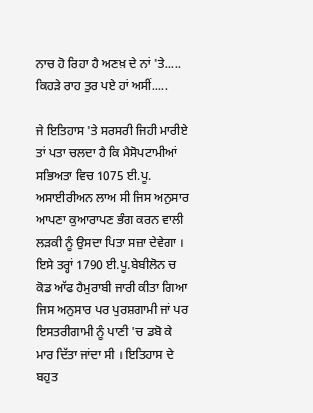ਨਾਚ ਹੋ ਰਿਹਾ ਹੈ ਅਣਖ਼ ਦੇ ਨਾਂ 'ਤੇ..... ਕਿਹੜੇ ਰਾਹ ਤੁਰ ਪਏ ਹਾਂ ਅਸੀਂ.....

ਜੇ ਇਤਿਹਾਸ 'ਤੇ ਸਰਸਰੀ ਜਿਹੀ ਮਾਰੀਏ ਤਾਂ ਪਤਾ ਚਲਦਾ ਹੈ ਕਿ ਮੈਸੋਪਟਾਮੀਆਂ ਸਭਿਅਤਾ ਵਿਚ 1075 ਈ.ਪੂ. ਅਸਾਈਰੀਅਨ ਲਾਅ ਸੀ ਜਿਸ ਅਨੁਸਾਰ ਆਪਣਾ ਕੁਆਰਾਪਣ ਭੰਗ ਕਰਨ ਵਾਲੀ ਲੜਕੀ ਨੂੰ ਉਸਦਾ ਪਿਤਾ ਸਜ਼ਾ ਦੇਵੇਗਾ । ਇਸੇ ਤਰ੍ਹਾਂ 1790 ਈ.ਪੂ.ਬੇਬੀਲੋਨ ਚ ਕੋਡ ਆੱਫ ਹੈਮੁਰਾਬੀ ਜਾਰੀ ਕੀਤਾ ਗਿਆ ਜਿਸ ਅਨੁਸਾਰ ਪਰ ਪੁਰਸ਼ਗਾਮੀ ਜਾਂ ਪਰ ਇਸਤਰੀਗਾਮੀ ਨੂੰ ਪਾਣੀ 'ਚ ਡਬੋ ਕੇ ਮਾਰ ਦਿੱਤਾ ਜਾਂਦਾ ਸੀ । ਇਤਿਹਾਸ ਦੇ ਬਹੁਤ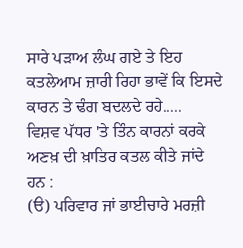ਸਾਰੇ ਪੜਾਅ ਲੰਘ ਗਏ ਤੇ ਇਹ ਕਤਲੇਆਮ ਜ਼ਾਰੀ ਰਿਹਾ ਭਾਵੇਂ ਕਿ ਇਸਦੇ ਕਾਰਨ ਤੇ ਢੰਗ ਬਦਲਦੇ ਰਹੇ.....
ਵਿਸ਼ਵ ਪੱਧਰ 'ਤੇ ਤਿੰਨ ਕਾਰਨਾਂ ਕਰਕੇ ਅਣਖ਼ ਦੀ ਖ਼ਾਤਿਰ ਕਤਲ ਕੀਤੇ ਜਾਂਦੇ ਹਨ :
(ੳ) ਪਰਿਵਾਰ ਜਾਂ ਭਾਈਚਾਰੇ ਮਰਜ਼ੀ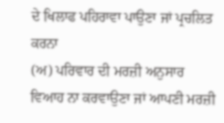ਦੇ ਖਿਲਾਫ ਪਹਿਰਾਵਾ ਪਾਉਣਾ ਜਾਂ ਪ੍ਰਚਲਿਤ ਕਰਨਾ
(ਅ) ਪਰਿਵਾਰ ਦੀ ਮਰਜ਼ੀ ਅਨੁਸਾਰ ਵਿਆਹ ਨਾ ਕਰਵਾਉਣਾ ਜਾਂ ਆਪਣੀ ਮਰਜ਼ੀ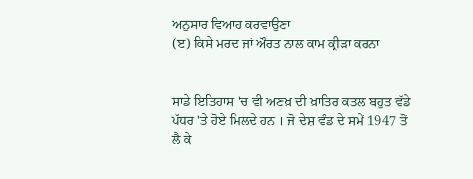ਅਨੁਸਾਰ ਵਿਆਹ ਕਰਵਾਉਣਾ
(ੲ) ਕਿਸੇ ਮਰਦ ਜਾਂ ਔਰਤ ਨਾਲ ਕਾਮ ਕ੍ਰੀੜਾ ਕਰਨਾ


ਸਾਡੇ ਇਤਿਹਾਸ 'ਚ ਵੀ ਅਣਖ਼ ਦੀ ਖ਼ਾਤਿਰ ਕਤਲ ਬਹੁਤ ਵੱਡੇ ਪੱਧਰ 'ਤੇ ਹੋਏ ਮਿਲਦੇ ਹਨ । ਜੋ ਦੇਸ਼ ਵੰਡ ਦੇ ਸਮੇਂ 1947 ਤੋਂ ਲੈ ਕੇ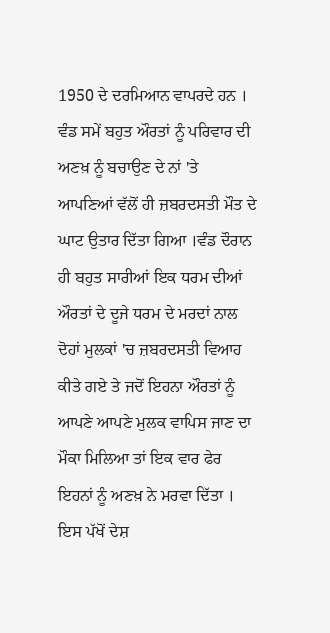1950 ਦੇ ਦਰਮਿਆਨ ਵਾਪਰਦੇ ਹਨ । ਵੰਡ ਸਮੇਂ ਬਹੁਤ ਔਰਤਾਂ ਨੂੰ ਪਰਿਵਾਰ ਦੀ ਅਣਖ਼ ਨੂੰ ਬਚਾਉਣ ਦੇ ਨਾਂ 'ਤੇ ਆਪਣਿਆਂ ਵੱਲੋਂ ਹੀ ਜ਼ਬਰਦਸਤੀ ਮੌਤ ਦੇ ਘਾਟ ਉਤਾਰ ਦਿੱਤਾ ਗਿਆ ।ਵੰਡ ਦੌਰਾਨ ਹੀ ਬਹੁਤ ਸਾਰੀਆਂ ਇਕ ਧਰਮ ਦੀਆਂ ਔਰਤਾਂ ਦੇ ਦੂਜੇ ਧਰਮ ਦੇ ਮਰਦਾਂ ਨਾਲ ਦੋਹਾਂ ਮੁਲਕਾਂ 'ਚ ਜ਼ਬਰਦਸਤੀ ਵਿਆਹ ਕੀਤੇ ਗਏ ਤੇ ਜਦੋਂ ਇਹਨਾ ਔਰਤਾਂ ਨੂੰ ਆਪਣੇ ਆਪਣੇ ਮੁਲਕ ਵਾਪਿਸ ਜਾਣ ਦਾ ਮੌਕਾ ਮਿਲਿਆ ਤਾਂ ਇਕ ਵਾਰ ਫੇਰ ਇਹਨਾਂ ਨੂੰ ਅਣਖ਼ ਨੇ ਮਰਵਾ ਦਿੱਤਾ । ਇਸ ਪੱਖੋਂ ਦੇਸ਼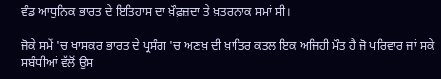ਵੰਡ ਆਧੁਨਿਕ ਭਾਰਤ ਦੇ ਇਤਿਹਾਸ ਦਾ ਖ਼ੌਫ਼ਜ਼ਦਾ ਤੇ ਖ਼ਤਰਨਾਕ ਸਮਾਂ ਸੀ।

ਜੋਕੇ ਸਮੇਂ 'ਚ ਖਾਸਕਰ ਭਾਰਤ ਦੇ ਪ੍ਰਸੰਗ 'ਚ ਅਣਖ਼ ਦੀ ਖ਼ਾਤਿਰ ਕਤਲ ਇਕ ਅਜਿਹੀ ਮੌਤ ਹੈ ਜੋ ਪਰਿਵਾਰ ਜਾਂ ਸਕੇ ਸਬੰਧੀਆਂ ਵੱਲੋਂ ਉਸ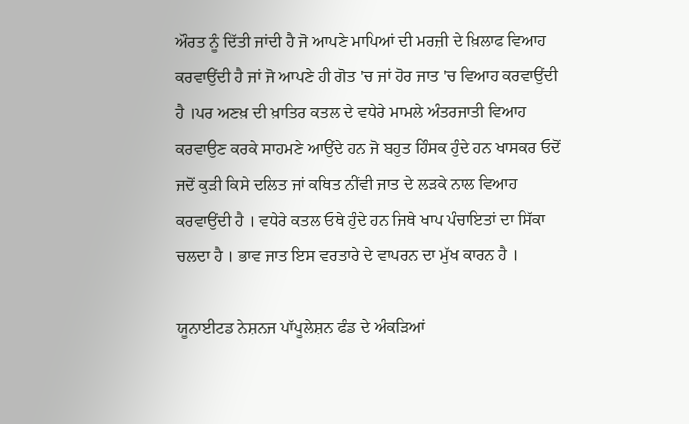ਔਰਤ ਨੂੰ ਦਿੱਤੀ ਜਾਂਦੀ ਹੈ ਜੋ ਆਪਣੇ ਮਾਪਿਆਂ ਦੀ ਮਰਜ਼ੀ ਦੇ ਖ਼ਿਲਾਫ ਵਿਆਹ ਕਰਵਾਉਂਦੀ ਹੈ ਜਾਂ ਜੋ ਆਪਣੇ ਹੀ ਗੋਤ 'ਚ ਜਾਂ ਹੋਰ ਜਾਤ 'ਚ ਵਿਆਹ ਕਰਵਾਉਂਦੀ ਹੈ ।ਪਰ ਅਣਖ਼ ਦੀ ਖ਼ਾਤਿਰ ਕਤਲ ਦੇ ਵਧੇਰੇ ਮਾਮਲੇ ਅੰਤਰਜਾਤੀ ਵਿਆਹ ਕਰਵਾਉਣ ਕਰਕੇ ਸਾਹਮਣੇ ਆਉਂਦੇ ਹਨ ਜੋ ਬਹੁਤ ਹਿੰਸਕ ਹੁੰਦੇ ਹਨ ਖਾਸਕਰ ਓਦੋਂ ਜਦੋਂ ਕੁੜੀ ਕਿਸੇ ਦਲਿਤ ਜਾਂ ਕਥਿਤ ਨੀਂਵੀ ਜਾਤ ਦੇ ਲੜਕੇ ਨਾਲ ਵਿਆਹ ਕਰਵਾਉਂਦੀ ਹੈ । ਵਧੇਰੇ ਕਤਲ ਓਥੇ ਹੁੰਦੇ ਹਨ ਜਿਥੇ ਖਾਪ ਪੰਚਾਇਤਾਂ ਦਾ ਸਿੱਕਾ ਚਲਦਾ ਹੈ । ਭਾਵ ਜਾਤ ਇਸ ਵਰਤਾਰੇ ਦੇ ਵਾਪਰਨ ਦਾ ਮੁੱਖ ਕਾਰਨ ਹੈ ।

ਯੂਨਾਈਟਡ ਨੇਸ਼ਨਜ ਪਾੱਪੂਲੇਸ਼ਨ ਫੰਡ ਦੇ ਅੰਕੜਿਆਂ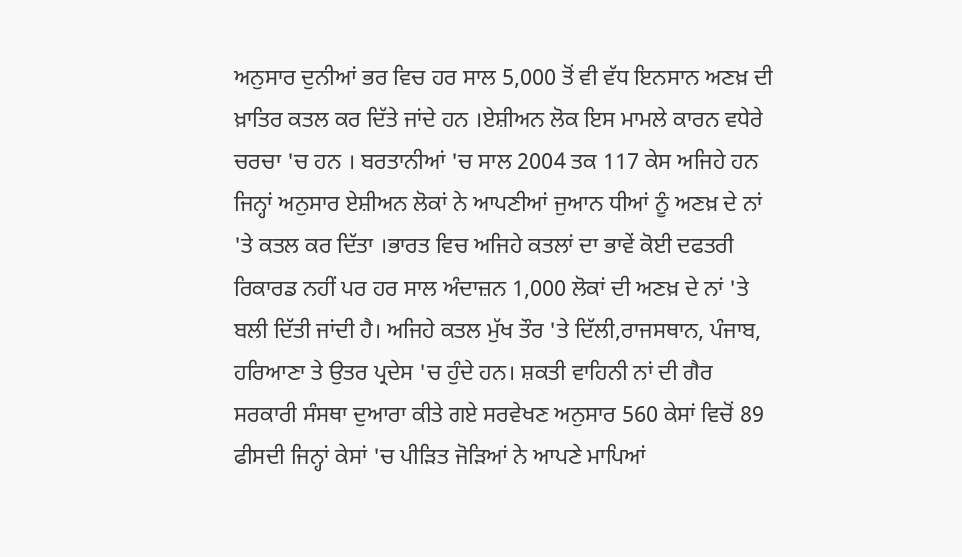ਅਨੁਸਾਰ ਦੁਨੀਆਂ ਭਰ ਵਿਚ ਹਰ ਸਾਲ 5,000 ਤੋਂ ਵੀ ਵੱਧ ਇਨਸਾਨ ਅਣਖ਼ ਦੀ ਖ਼ਾਤਿਰ ਕਤਲ ਕਰ ਦਿੱਤੇ ਜਾਂਦੇ ਹਨ ।ਏਸ਼ੀਅਨ ਲੋਕ ਇਸ ਮਾਮਲੇ ਕਾਰਨ ਵਧੇਰੇ ਚਰਚਾ 'ਚ ਹਨ । ਬਰਤਾਨੀਆਂ 'ਚ ਸਾਲ 2004 ਤਕ 117 ਕੇਸ ਅਜਿਹੇ ਹਨ ਜਿਨ੍ਹਾਂ ਅਨੁਸਾਰ ਏਸ਼ੀਅਨ ਲੋਕਾਂ ਨੇ ਆਪਣੀਆਂ ਜੁਆਨ ਧੀਆਂ ਨੂੰ ਅਣਖ਼ ਦੇ ਨਾਂ 'ਤੇ ਕਤਲ ਕਰ ਦਿੱਤਾ ।ਭਾਰਤ ਵਿਚ ਅਜਿਹੇ ਕਤਲਾਂ ਦਾ ਭਾਵੇਂ ਕੋਈ ਦਫਤਰੀ ਰਿਕਾਰਡ ਨਹੀਂ ਪਰ ਹਰ ਸਾਲ ਅੰਦਾਜ਼ਨ 1,000 ਲੋਕਾਂ ਦੀ ਅਣਖ਼ ਦੇ ਨਾਂ 'ਤੇ ਬਲੀ ਦਿੱਤੀ ਜਾਂਦੀ ਹੈ। ਅਜਿਹੇ ਕਤਲ ਮੁੱਖ ਤੌਰ 'ਤੇ ਦਿੱਲੀ,ਰਾਜਸਥਾਨ, ਪੰਜਾਬ, ਹਰਿਆਣਾ ਤੇ ਉਤਰ ਪ੍ਰਦੇਸ 'ਚ ਹੁੰਦੇ ਹਨ। ਸ਼ਕਤੀ ਵਾਹਿਨੀ ਨਾਂ ਦੀ ਗੈਰ ਸਰਕਾਰੀ ਸੰਸਥਾ ਦੁਆਰਾ ਕੀਤੇ ਗਏ ਸਰਵੇਖਣ ਅਨੁਸਾਰ 560 ਕੇਸਾਂ ਵਿਚੋਂ 89 ਫੀਸਦੀ ਜਿਨ੍ਹਾਂ ਕੇਸਾਂ 'ਚ ਪੀੜਿਤ ਜੋੜਿਆਂ ਨੇ ਆਪਣੇ ਮਾਪਿਆਂ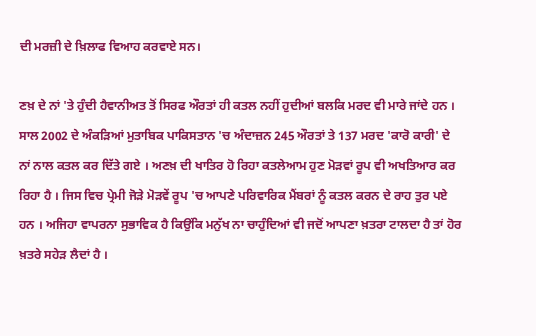ਦੀ ਮਰਜ਼ੀ ਦੇ ਖ਼ਿਲਾਫ ਵਿਆਹ ਕਰਵਾਏ ਸਨ।

ਣਖ਼ ਦੇ ਨਾਂ 'ਤੇ ਹੁੰਦੀ ਹੈਵਾਨੀਅਤ ਤੋਂ ਸਿਰਫ ਔਰਤਾਂ ਹੀ ਕਤਲ ਨਹੀਂ ਹੁਦੀਆਂ ਬਲਕਿ ਮਰਦ ਵੀ ਮਾਰੇ ਜਾਂਦੇ ਹਨ । ਸਾਲ 2002 ਦੇ ਅੰਕੜਿਆਂ ਮੁਤਾਬਿਕ ਪਾਕਿਸਤਾਨ 'ਚ ਅੰਦਾਜ਼ਨ 245 ਔਰਤਾਂ ਤੇ 137 ਮਰਦ 'ਕਾਰੋ ਕਾਰੀ' ਦੇ ਨਾਂ ਨਾਲ ਕਤਲ ਕਰ ਦਿੱਤੇ ਗਏ । ਅਣਖ਼ ਦੀ ਖਾਤਿਰ ਹੋ ਰਿਹਾ ਕਤਲੇਆਮ ਹੁਣ ਮੋੜਵਾਂ ਰੂਪ ਵੀ ਅਖਤਿਆਰ ਕਰ ਰਿਹਾ ਹੈ । ਜਿਸ ਵਿਚ ਪ੍ਰੇਮੀ ਜੋੜੇ ਮੋੜਵੇਂ ਰੂਪ 'ਚ ਆਪਣੇ ਪਰਿਵਾਰਿਕ ਮੈਂਬਰਾਂ ਨੂੰ ਕਤਲ ਕਰਨ ਦੇ ਰਾਹ ਤੁਰ ਪਏ ਹਨ । ਅਜਿਹਾ ਵਾਪਰਨਾ ਸੁਭਾਵਿਕ ਹੈ ਕਿਉਂਕਿ ਮਨੁੱਖ ਨਾ ਚਾਹੁੰਦਿਆਂ ਵੀ ਜਦੋਂ ਆਪਣਾ ਖ਼ਤਰਾ ਟਾਲਦਾ ਹੈ ਤਾਂ ਹੋਰ ਖ਼ਤਰੇ ਸਹੇੜ ਲੈਦਾਂ ਹੈ ।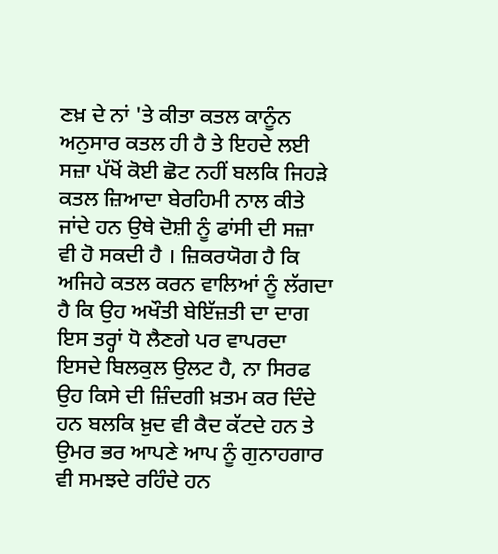ਣਖ਼ ਦੇ ਨਾਂ 'ਤੇ ਕੀਤਾ ਕਤਲ ਕਾਨੂੰਨ ਅਨੁਸਾਰ ਕਤਲ ਹੀ ਹੈ ਤੇ ਇਹਦੇ ਲਈ ਸਜ਼ਾ ਪੱਖੋਂ ਕੋਈ ਛੋਟ ਨਹੀਂ ਬਲਕਿ ਜਿਹੜੇ ਕਤਲ ਜ਼ਿਆਦਾ ਬੇਰਹਿਮੀ ਨਾਲ ਕੀਤੇ ਜਾਂਦੇ ਹਨ ਉਥੇ ਦੋਸ਼ੀ ਨੂੰ ਫਾਂਸੀ ਦੀ ਸਜ਼ਾ ਵੀ ਹੋ ਸਕਦੀ ਹੈ । ਜ਼ਿਕਰਯੋਗ ਹੈ ਕਿ ਅਜਿਹੇ ਕਤਲ ਕਰਨ ਵਾਲਿਆਂ ਨੂੰ ਲੱਗਦਾ ਹੈ ਕਿ ਉਹ ਅਖੌਤੀ ਬੇਇੱਜ਼ਤੀ ਦਾ ਦਾਗ ਇਸ ਤਰ੍ਹਾਂ ਧੋ ਲੈਣਗੇ ਪਰ ਵਾਪਰਦਾ ਇਸਦੇ ਬਿਲਕੁਲ ਉਲਟ ਹੈ, ਨਾ ਸਿਰਫ ਉਹ ਕਿਸੇ ਦੀ ਜ਼ਿੰਦਗੀ ਖ਼ਤਮ ਕਰ ਦਿੰਦੇ ਹਨ ਬਲਕਿ ਖ਼ੁਦ ਵੀ ਕੈਦ ਕੱਟਦੇ ਹਨ ਤੇ ਉਮਰ ਭਰ ਆਪਣੇ ਆਪ ਨੂੰ ਗੁਨਾਹਗਾਰ ਵੀ ਸਮਝਦੇ ਰਹਿੰਦੇ ਹਨ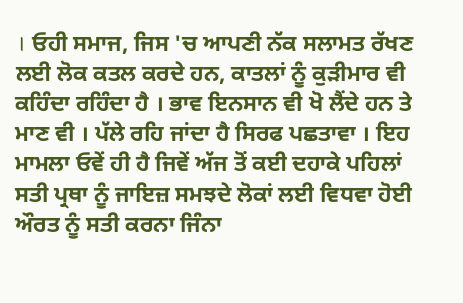। ਓਹੀ ਸਮਾਜ, ਜਿਸ 'ਚ ਆਪਣੀ ਨੱਕ ਸਲਾਮਤ ਰੱਖਣ ਲਈ ਲੋਕ ਕਤਲ ਕਰਦੇ ਹਨ, ਕਾਤਲਾਂ ਨੂੰ ਕੁੜੀਮਾਰ ਵੀ ਕਹਿੰਦਾ ਰਹਿੰਦਾ ਹੈ । ਭਾਵ ਇਨਸਾਨ ਵੀ ਖੋ ਲੈਂਦੇ ਹਨ ਤੇ ਮਾਣ ਵੀ । ਪੱਲੇ ਰਹਿ ਜਾਂਦਾ ਹੈ ਸਿਰਫ ਪਛਤਾਵਾ । ਇਹ ਮਾਮਲਾ ਓਵੇਂ ਹੀ ਹੈ ਜਿਵੇਂ ਅੱਜ ਤੋਂ ਕਈ ਦਹਾਕੇ ਪਹਿਲਾਂ ਸਤੀ ਪ੍ਰਥਾ ਨੂੰ ਜਾਇਜ਼ ਸਮਝਦੇ ਲੋਕਾਂ ਲਈ ਵਿਧਵਾ ਹੋਈ ਔਰਤ ਨੂੰ ਸਤੀ ਕਰਨਾ ਜਿੰਨਾ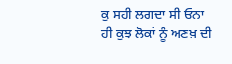ਕੁ ਸਹੀ ਲਗਦਾ ਸੀ ਓਨਾ ਹੀ ਕੁਝ ਲੋਕਾਂ ਨੂੰ ਅਣਖ਼ ਦੀ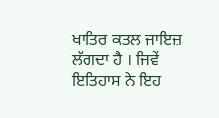ਖਾਤਿਰ ਕਤਲ ਜਾਇਜ਼ ਲੱਗਦਾ ਹੈ । ਜਿਵੇਂ ਇਤਿਹਾਸ ਨੇ ਇਹ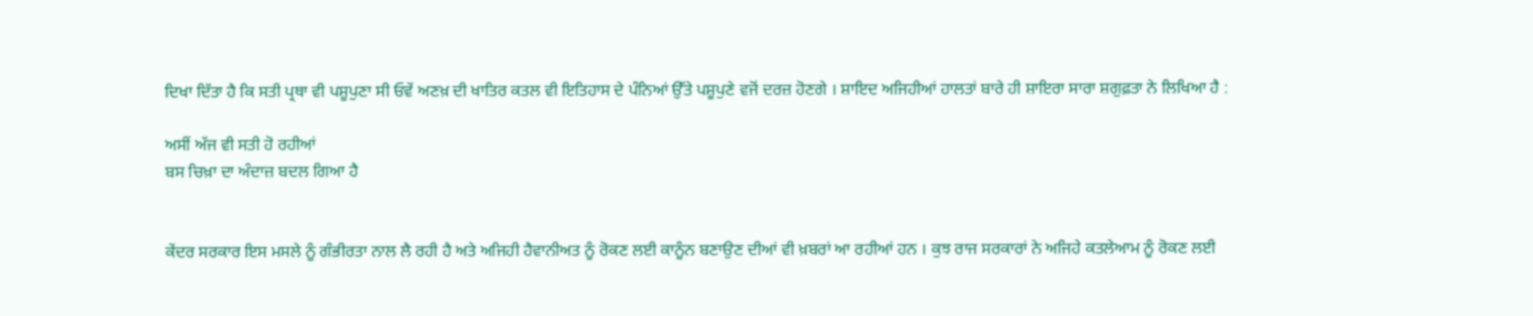ਦਿਖਾ ਦਿੱਤਾ ਹੈ ਕਿ ਸਤੀ ਪ੍ਰਥਾ ਵੀ ਪਸ਼ੂਪੁਣਾ ਸੀ ਓਵੇਂ ਅਣਖ਼ ਦੀ ਖਾਤਿਰ ਕਤਲ ਵੀ ਇਤਿਹਾਸ ਦੇ ਪੰਨਿਆਂ ਉੱਤੇ ਪਸ਼ੂਪੁਣੇ ਵਜੋਂ ਦਰਜ਼ ਹੋਣਗੇ । ਸ਼ਾਇਦ ਅਜਿਹੀਆਂ ਹਾਲਤਾਂ ਬਾਰੇ ਹੀ ਸ਼ਾਇਰਾ ਸਾਰਾ ਸ਼ਗੁਫ਼ਤਾ ਨੇ ਲਿਖਿਆ ਹੈ :

ਅਸੀਂ ਅੱਜ ਵੀ ਸਤੀ ਹੋ ਰਹੀਆਂ
ਬਸ ਚਿਖ਼ਾ ਦਾ ਅੰਦਾਜ਼ ਬਦਲ ਗਿਆ ਹੈ


ਕੇਂਦਰ ਸਰਕਾਰ ਇਸ ਮਸਲੇ ਨੂੰ ਗੰਭੀਰਤਾ ਨਾਲ ਲੈ ਰਹੀ ਹੈ ਅਤੇ ਅਜਿਹੀ ਹੈਵਾਨੀਅਤ ਨੂੰ ਰੋਕਣ ਲਈ ਕਾਨੂੰਨ ਬਣਾਉਣ ਦੀਆਂ ਵੀ ਖ਼ਬਰਾਂ ਆ ਰਹੀਆਂ ਹਨ । ਕੁਝ ਰਾਜ ਸਰਕਾਰਾਂ ਨੇ ਅਜਿਹੇ ਕਤਲੇਆਮ ਨੂੰ ਰੋਕਣ ਲਈ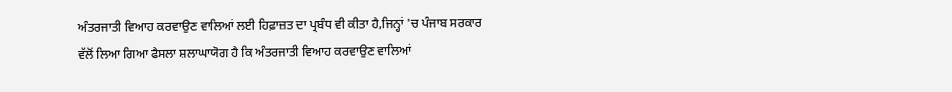ਅੰਤਰਜਾਤੀ ਵਿਆਹ ਕਰਵਾਉਣ ਵਾਲਿਆਂ ਲਈ ਹਿਫ਼ਾਜ਼ਤ ਦਾ ਪ੍ਰਬੰਧ ਵੀ ਕੀਤਾ ਹੈ,ਜਿਨ੍ਹਾਂ 'ਚ ਪੰਜਾਬ ਸਰਕਾਰ ਵੱਲੋਂ ਲਿਆ ਗਿਆ ਫੈਸਲਾ ਸ਼ਲਾਘਾਯੋਗ ਹੈ ਕਿ ਅੰਤਰਜਾਤੀ ਵਿਆਹ ਕਰਵਾਉਣ ਵਾਲਿਆਂ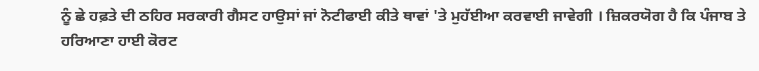ਨੂੰ ਛੇ ਹਫ਼ਤੇ ਦੀ ਠਹਿਰ ਸਰਕਾਰੀ ਗੈਸਟ ਹਾਉਸਾਂ ਜਾਂ ਨੋਟੀਫਾਈ ਕੀਤੇ ਥਾਵਾਂ 'ਤੇ ਮੁਹੱਈਆ ਕਰਵਾਈ ਜਾਵੇਗੀ । ਜ਼ਿਕਰਯੋਗ ਹੈ ਕਿ ਪੰਜਾਬ ਤੇ ਹਰਿਆਣਾ ਹਾਈ ਕੋਰਟ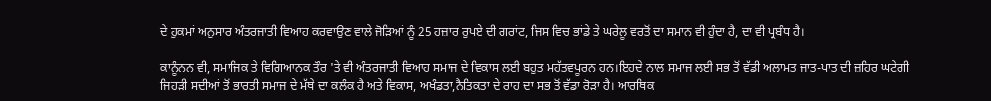ਦੇ ਹੁਕਮਾਂ ਅਨੁਸਾਰ ਅੰਤਰਜਾਤੀ ਵਿਆਹ ਕਰਵਾਉਣ ਵਾਲੇ ਜੋੜਿਆਂ ਨੂੰ 25 ਹਜ਼ਾਰ ਰੁਪਏ ਦੀ ਗਰਾਂਟ, ਜਿਸ ਵਿਚ ਭਾਂਡੇ ਤੇ ਘਰੇਲੂ ਵਰਤੋਂ ਦਾ ਸਮਾਨ ਵੀ ਹੁੰਦਾ ਹੈ, ਦਾ ਵੀ ਪ੍ਰਬੰਧ ਹੈ।

ਕਾਨੂੰਨਨ ਵੀ, ਸਮਾਜਿਕ ਤੇ ਵਿਗਿਆਨਕ ਤੌਰ 'ਤੇ ਵੀ ਅੰਤਰਜਾਤੀ ਵਿਆਹ ਸਮਾਜ ਦੇ ਵਿਕਾਸ ਲਈ ਬਹੁਤ ਮਹੱਤਵਪੂਰਨ ਹਨ।ਇਹਦੇ ਨਾਲ ਸਮਾਜ ਲਈ ਸਭ ਤੋਂ ਵੱਡੀ ਅਲਾਮਤ ਜਾਤ-ਪਾਤ ਦੀ ਜ਼ਹਿਰ ਘਟੇਗੀ ਜਿਹੜੀ ਸਦੀਆਂ ਤੋਂ ਭਾਰਤੀ ਸਮਾਜ ਦੇ ਮੱਥੇ ਦਾ ਕਲੰਕ ਹੈ ਅਤੇ ਵਿਕਾਸ, ਅਖੰਡਤਾ,ਨੈਤਿਕਤਾ ਦੇ ਰਾਹ ਦਾ ਸਭ ਤੋਂ ਵੱਡਾ ਰੋੜਾ ਹੈ। ਆਰਥਿਕ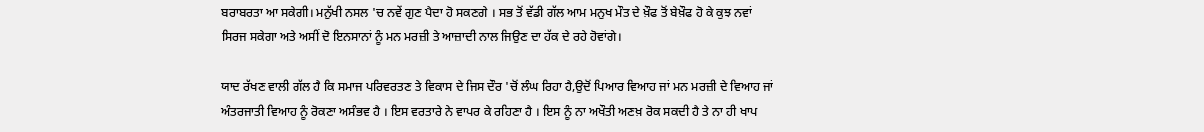ਬਰਾਬਰਤਾ ਆ ਸਕੇਗੀ। ਮਨੁੱਖੀ ਨਸਲ 'ਚ ਨਵੇਂ ਗੁਣ ਪੈਦਾ ਹੋ ਸਕਣਗੇ । ਸਭ ਤੋਂ ਵੱਡੀ ਗੱਲ ਆਮ ਮਨੁਖ ਮੌਤ ਦੇ ਖ਼ੌਫ ਤੋਂ ਬੇਖ਼ੌਫ ਹੋ ਕੇ ਕੁਝ ਨਵਾਂ ਸਿਰਜ ਸਕੇਗਾ ਅਤੇ ਅਸੀਂ ਦੋ ਇਨਸਾਨਾਂ ਨੂੰ ਮਨ ਮਰਜ਼ੀ ਤੇ ਆਜ਼ਾਦੀ ਨਾਲ ਜਿਉਣ ਦਾ ਹੱਕ ਦੇ ਰਹੇ ਹੋਵਾਂਗੇ।

ਯਾਦ ਰੱਖਣ ਵਾਲੀ ਗੱਲ ਹੈ ਕਿ ਸਮਾਜ ਪਰਿਵਰਤਣ ਤੇ ਵਿਕਾਸ ਦੇ ਜਿਸ ਦੌਰ 'ਚੋਂ ਲੰਘ ਰਿਹਾ ਹੈ,ਉਦੋਂ ਪਿਆਰ ਵਿਆਹ ਜਾਂ ਮਨ ਮਰਜ਼ੀ ਦੇ ਵਿਆਹ ਜਾਂ ਅੰਤਰਜਾਤੀ ਵਿਆਹ ਨੂੰ ਰੋਕਣਾ ਅਸੰਭਵ ਹੈ । ਇਸ ਵਰਤਾਰੇ ਨੇ ਵਾਪਰ ਕੇ ਰਹਿਣਾ ਹੈ । ਇਸ ਨੂੰ ਨਾ ਅਖੌਤੀ ਅਣਖ਼ ਰੋਕ ਸਕਦੀ ਹੈ ਤੇ ਨਾ ਹੀ ਖਾਪ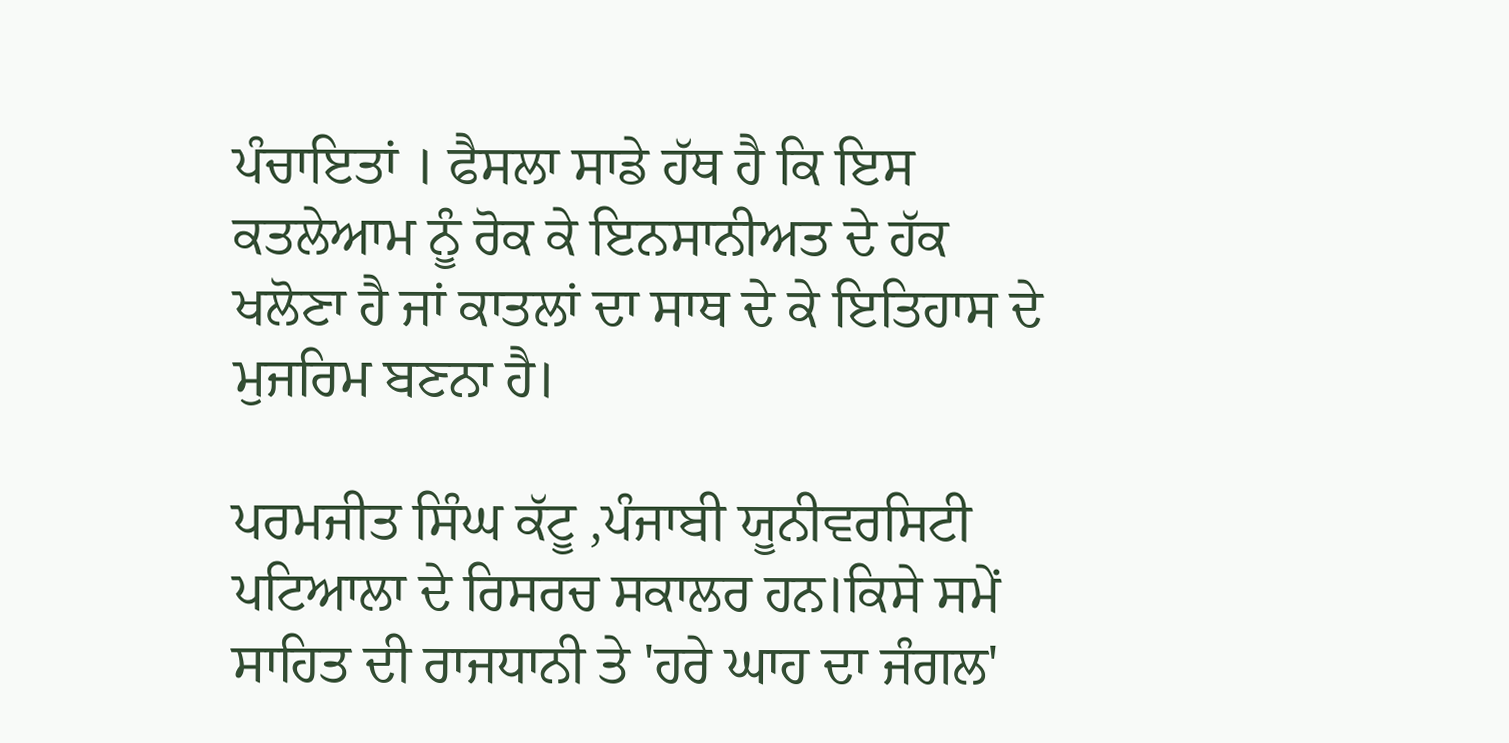ਪੰਚਾਇਤਾਂ । ਫੈਸਲਾ ਸਾਡੇ ਹੱਥ ਹੈ ਕਿ ਇਸ ਕਤਲੇਆਮ ਨੂੰ ਰੋਕ ਕੇ ਇਨਸਾਨੀਅਤ ਦੇ ਹੱਕ ਖਲੋਣਾ ਹੈ ਜਾਂ ਕਾਤਲਾਂ ਦਾ ਸਾਥ ਦੇ ਕੇ ਇਤਿਹਾਸ ਦੇ ਮੁਜਰਿਮ ਬਣਨਾ ਹੈ।

ਪਰਮਜੀਤ ਸਿੰਘ ਕੱਟੂ ,ਪੰਜਾਬੀ ਯੂਨੀਵਰਸਿਟੀ ਪਟਿਆਲਾ ਦੇ ਰਿਸਰਚ ਸਕਾਲਰ ਹਨ।ਕਿਸੇ ਸਮੇਂ ਸਾਹਿਤ ਦੀ ਰਾਜਧਾਨੀ ਤੇ 'ਹਰੇ ਘਾਹ ਦਾ ਜੰਗਲ'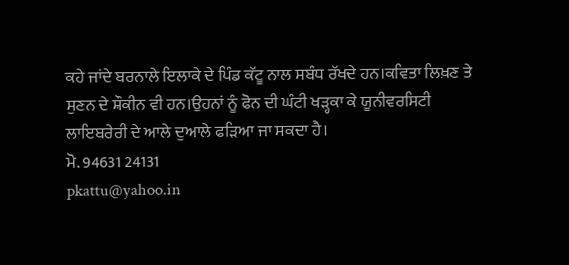ਕਹੇ ਜਾਂਦੇ ਬਰਨਾਲੇ ਇਲਾਕੇ ਦੇ ਪਿੰਡ ਕੱਟੂ ਨਾਲ ਸਬੰਧ ਰੱਖਦੇ ਹਨ।ਕਵਿਤਾ ਲਿਖ਼ਣ ਤੇ ਸੁਣਨ ਦੇ ਸ਼ੌਕੀਨ ਵੀ ਹਨ।ਉਹਨਾਂ ਨੂੰ ਫੋਨ ਦੀ ਘੰਟੀ ਖੜ੍ਹਕਾ ਕੇ ਯੂਨੀਵਰਸਿਟੀ ਲਾਇਬਰੇਰੀ ਦੇ ਆਲੇ ਦੁਆਲੇ ਫੜਿਆ ਜਾ ਸਕਦਾ ਹੈ।
ਮੋ. 94631 24131
pkattu@yahoo.in